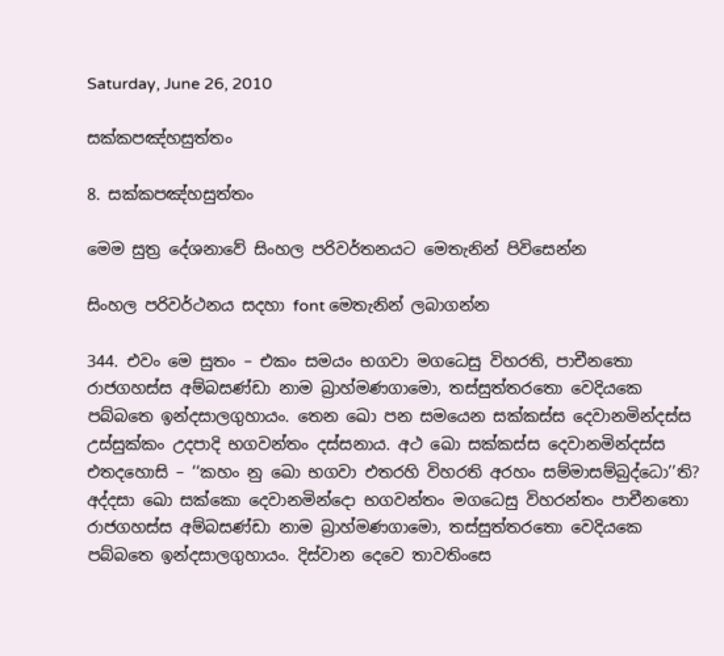Saturday, June 26, 2010

සක්‌කපඤ්‌හසුත්‌තං

8. සක්‌කපඤ්‌හසුත්‌තං

මෙම සුත්‍ර දේශනාවේ සිංහල පරිවර්තනයට මෙතැනින් පිවිසෙන්න

සිංහල පරිවර්ථනය සදහා ‍font මෙතැනින් ලබාගන්න

344. එවං මෙ සුතං – එකං සමයං භගවා මගධෙසු විහරති, පාචීනතො රාජගහස්‌ස අම්‌බසණ්‌ඩා නාම බ්‍රාහ්‌මණගාමො, තස්‌සුත්‌තරතො වෙදියකෙ පබ්‌බතෙ ඉන්‌දසාලගුහායං. තෙන ඛො පන සමයෙන සක්‌කස්‌ස දෙවානමින්‌දස්‌ස උස්‌සුක්‌කං උදපාදි භගවන්‌තං දස්‌සනාය. අථ ඛො සක්‌කස්‌ස දෙවානමින්‌දස්‌ස එතදහොසි – ‘‘කහං නු ඛො භගවා එතරහි විහරති අරහං සම්‌මාසම්‌බුද්‌ධො’’ති? අද්‌දසා ඛො සක්‌කො දෙවානමින්‌දො භගවන්‌තං මගධෙසු විහරන්‌තං පාචීනතො රාජගහස්‌ස අම්‌බසණ්‌ඩා නාම බ්‍රාහ්‌මණගාමො, තස්‌සුත්‌තරතො වෙදියකෙ පබ්‌බතෙ ඉන්‌දසාලගුහායං. දිස්‌වාන දෙවෙ තාවතිංසෙ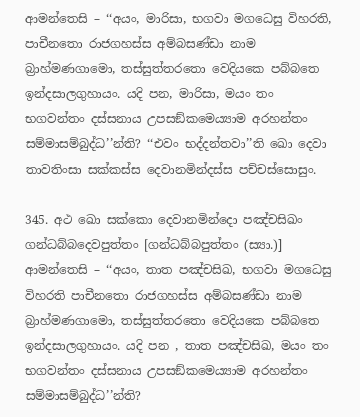ආමන්‌තෙසි – ‘‘අයං, මාරිසා, භගවා මගධෙසු විහරති, පාචීනතො රාජගහස්‌ස අම්‌බසණ්‌ඩා නාම බ්‍රාහ්‌මණගාමො, තස්‌සුත්‌තරතො වෙදියකෙ පබ්‌බතෙ ඉන්‌දසාලගුහායං. යදි පන, මාරිසා, මයං තං භගවන්‌තං දස්‌සනාය උපසඞ්‌කමෙය්‍යාම අරහන්‌තං සම්‌මාසම්‌බුද්‌ධ’’න්‌ති? ‘‘එවං භද්‌දන්‌තවා’’ති ඛො දෙවා තාවතිංසා සක්‌කස්‌ස දෙවානමින්‌දස්‌ස පච්‌චස්‌සොසුං.

345. අථ ඛො සක්‌කො දෙවානමින්‌දො පඤ්‌චසිඛං ගන්‌ධබ්‌බදෙවපුත්‌තං [ගන්‌ධබ්‌බපුත්‌තං (ස්‍යා.)] ආමන්‌තෙසි – ‘‘අයං, තාත පඤ්‌චසිඛ, භගවා මගධෙසු විහරති පාචීනතො රාජගහස්‌ස අම්‌බසණ්‌ඩා නාම බ්‍රාහ්‌මණගාමො, තස්‌සුත්‌තරතො වෙදියකෙ පබ්‌බතෙ ඉන්‌දසාලගුහායං. යදි පන , තාත පඤ්‌චසිඛ, මයං තං භගවන්‌තං දස්‌සනාය උපසඞ්‌කමෙය්‍යාම අරහන්‌තං සම්‌මාසම්‌බුද්‌ධ’’න්‌ති?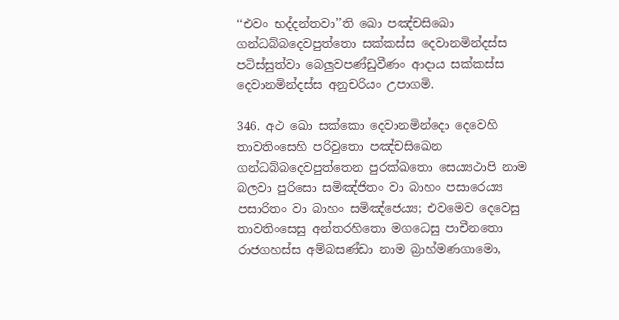‘‘එවං භද්‌දන්‌තවා’’ති ඛො පඤ්‌චසිඛො ගන්‌ධබ්‌බදෙවපුත්‌තො සක්‌කස්‌ස දෙවානමින්‌දස්‌ස පටිස්‌සුත්‌වා බෙලුවපණ්‌ඩුවීණං ආදාය සක්‌කස්‌ස දෙවානමින්‌දස්‌ස අනුචරියං උපාගමි.

346. අථ ඛො සක්‌කො දෙවානමින්‌දො දෙවෙහි තාවතිංසෙහි පරිවුතො පඤ්‌චසිඛෙන ගන්‌ධබ්‌බදෙවපුත්‌තෙන පුරක්‌ඛතො සෙය්‍යථාපි නාම බලවා පුරිසො සමිඤ්‌ජිතං වා බාහං පසාරෙය්‍ය පසාරිතං වා බාහං සමිඤ්‌ජෙය්‍ය; එවමෙව දෙවෙසු තාවතිංසෙසු අන්‌තරහිතො මගධෙසු පාචීනතො රාජගහස්‌ස අම්‌බසණ්‌ඩා නාම බ්‍රාහ්‌මණගාමො,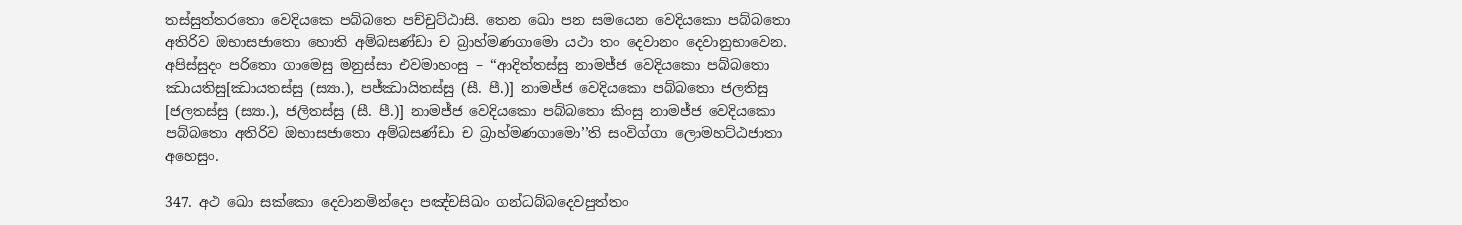තස්‌සුත්‌තරතො වෙදියකෙ පබ්‌බතෙ පච්‌චුට්‌ඨාසි. තෙන ඛො පන සමයෙන වෙදියකො පබ්‌බතො අතිරිව ඔභාසජාතො හොති අම්‌බසණ්‌ඩා ච බ්‍රාහ්‌මණගාමො යථා තං දෙවානං දෙවානුභාවෙන. අපිස්‌සුදං පරිතො ගාමෙසු මනුස්‌සා එවමාහංසු – ‘‘ආදිත්‌තස්‌සු නාමජ්‌ජ වෙදියකො පබ්‌බතො ඣායතිසු[ඣායතස්‌සු (ස්‍යා.), පජ්‌ඣායිතස්‌සු (සී. පී.)] නාමජ්‌ජ වෙදියකො පබ්‌බතො ජලතිසු [ජලතස්‌සු (ස්‍යා.), ජලිතස්‌සු (සී. පී.)] නාමජ්‌ජ වෙදියකො පබ්‌බතො කිංසු නාමජ්‌ජ වෙදියකො පබ්‌බතො අතිරිව ඔභාසජාතො අම්‌බසණ්‌ඩා ච බ්‍රාහ්‌මණගාමො’’ති සංවිග්‌ගා ලොමහට්‌ඨජාතා අහෙසුං.

347. අථ ඛො සක්‌කො දෙවානමින්‌දො පඤ්‌චසිඛං ගන්‌ධබ්‌බදෙවපුත්‌තං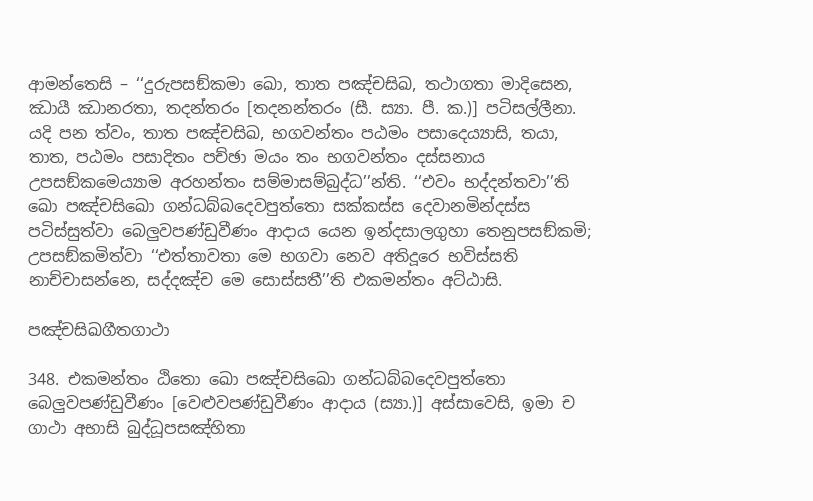ආමන්‌තෙසි – ‘‘දුරුපසඞ්‌කමා ඛො, තාත පඤ්‌චසිඛ, තථාගතා මාදිසෙන, ඣායී ඣානරතා, තදන්‌තරං [තදනන්‌තරං (සී. ස්‍යා. පී. ක.)] පටිසල්‌ලීනා. යදි පන ත්‌වං, තාත පඤ්‌චසිඛ, භගවන්‌තං පඨමං පසාදෙය්‍යාසි, තයා, තාත, පඨමං පසාදිතං පච්‌ඡා මයං තං භගවන්‌තං දස්‌සනාය උපසඞ්‌කමෙය්‍යාම අරහන්‌තං සම්‌මාසම්‌බුද්‌ධ’’න්‌ති. ‘‘එවං භද්‌දන්‌තවා’’ති ඛො පඤ්‌චසිඛො ගන්‌ධබ්‌බදෙවපුත්‌තො සක්‌කස්‌ස දෙවානමින්‌දස්‌ස පටිස්‌සුත්‌වා බෙලුවපණ්‌ඩුවීණං ආදාය යෙන ඉන්‌දසාලගුහා තෙනුපසඞ්‌කමි; උපසඞ්‌කමිත්‌වා ‘‘එත්‌තාවතා මෙ භගවා නෙව අතිදූරෙ භවිස්‌සති නාච්‌චාසන්‌නෙ, සද්‌දඤ්‌ච මෙ සොස්‌සතී’’ති එකමන්‌තං අට්‌ඨාසි.

පඤ්‌චසිඛගීතගාථා

348. එකමන්‌තං ඨිතො ඛො පඤ්‌චසිඛො ගන්‌ධබ්‌බදෙවපුත්‌තො බෙලුවපණ්‌ඩුවීණං [වෙළුවපණ්‌ඩුවීණං ආදාය (ස්‍යා.)] අස්‌සාවෙසි, ඉමා ච ගාථා අභාසි බුද්‌ධූපසඤ්‌හිතා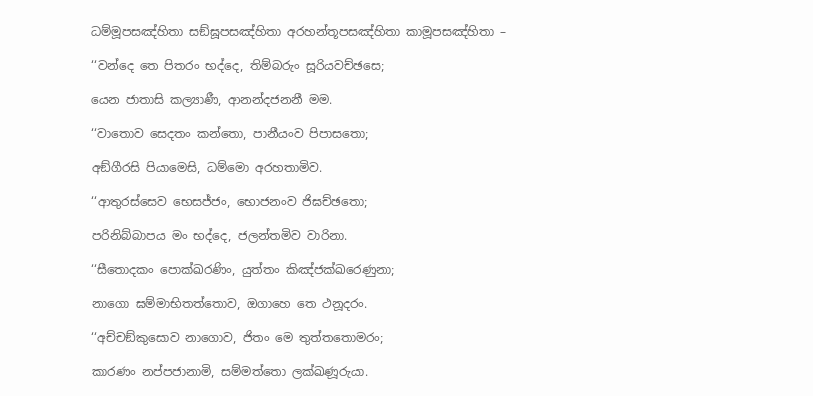ධම්‌මූපසඤ්‌හිතා සඞ්‌ඝූපසඤ්‌හිතා අරහන්‌තූපසඤ්‌හිතා කාමූපසඤ්‌හිතා –

‘‘වන්‌දෙ තෙ පිතරං භද්‌දෙ, තිම්‌බරුං සූරියවච්‌ඡසෙ;

යෙන ජාතාසි කල්‍යාණී, ආනන්‌දජනනී මම.

‘‘වාතොව සෙදතං කන්‌තො, පානීයංව පිපාසතො;

අඞ්‌ගීරසි පියාමෙසි, ධම්‌මො අරහතාමිව.

‘‘ආතුරස්‌සෙව භෙසජ්‌ජං, භොජනංව ජිඝච්‌ඡතො;

පරිනිබ්‌බාපය මං භද්‌දෙ, ජලන්‌තමිව වාරිනා.

‘‘සීතොදකං පොක්‌ඛරණිං, යුත්‌තං කිඤ්‌ජක්‌ඛරෙණුනා;

නාගො ඝම්‌මාභිතත්‌තොව, ඔගාහෙ තෙ ථනූදරං.

‘‘අච්‌චඞ්‌කුසොව නාගොව, ජිතං මෙ තුත්‌තතොමරං;

කාරණං නප්‌පජානාමි, සම්‌මත්‌තො ලක්‌ඛණූරුයා.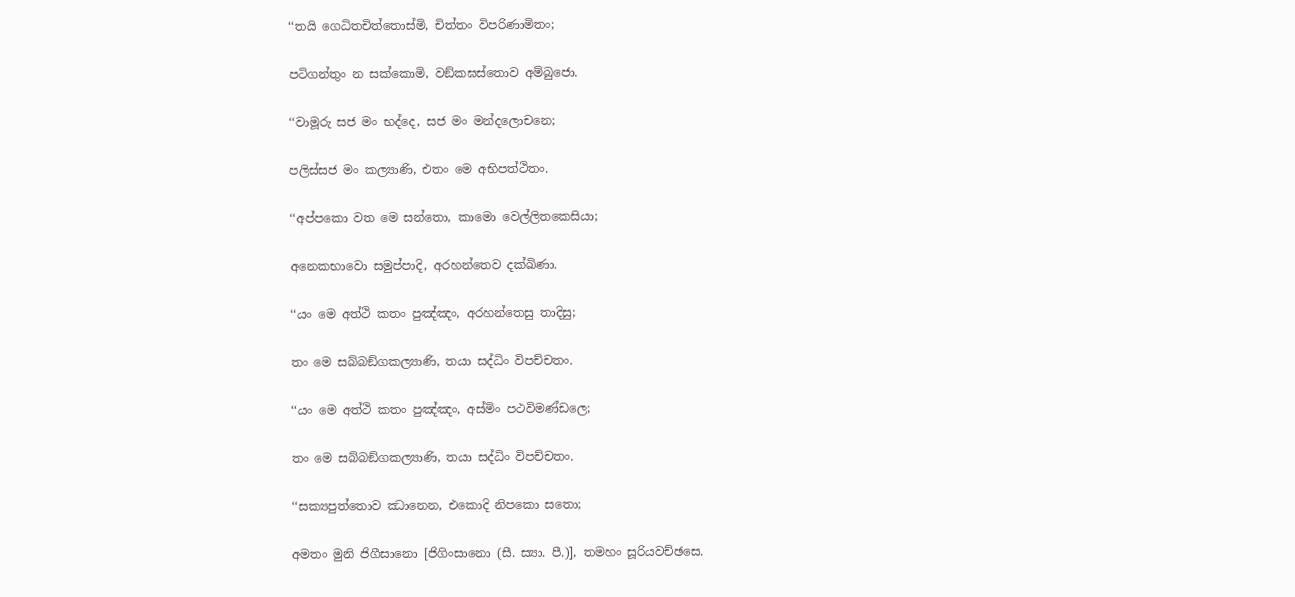‘‘තයි ගෙධිතචිත්‌තොස්‌මි, චිත්‌තං විපරිණාමිතං;

පටිගන්‌තුං න සක්‌කොමි, වඞ්‌කඝස්‌තොව අම්‌බුජො.

‘‘වාමූරු සජ මං භද්‌දෙ, සජ මං මන්‌දලොචනෙ;

පලිස්‌සජ මං කල්‍යාණි, එතං මෙ අභිපත්‌ථිතං.

‘‘අප්‌පකො වත මෙ සන්‌තො, කාමො වෙල්‌ලිතකෙසියා;

අනෙකභාවො සමුප්‌පාදි, අරහන්‌තෙව දක්‌ඛිණා.

‘‘යං මෙ අත්‌ථි කතං පුඤ්‌ඤං, අරහන්‌තෙසු තාදිසු;

තං මෙ සබ්‌බඞ්‌ගකල්‍යාණි, තයා සද්‌ධිං විපච්‌චතං.

‘‘යං මෙ අත්‌ථි කතං පුඤ්‌ඤං, අස්‌මිං පථවිමණ්‌ඩලෙ;

තං මෙ සබ්‌බඞ්‌ගකල්‍යාණි, තයා සද්‌ධිං විපච්‌චතං.

‘‘සක්‍යපුත්‌තොව ඣානෙන, එකොදි නිපකො සතො;

අමතං මුනි ජිගීසානො [ජිගිංසානො (සී. ස්‍යා. පී.)], තමහං සූරියවච්‌ඡසෙ.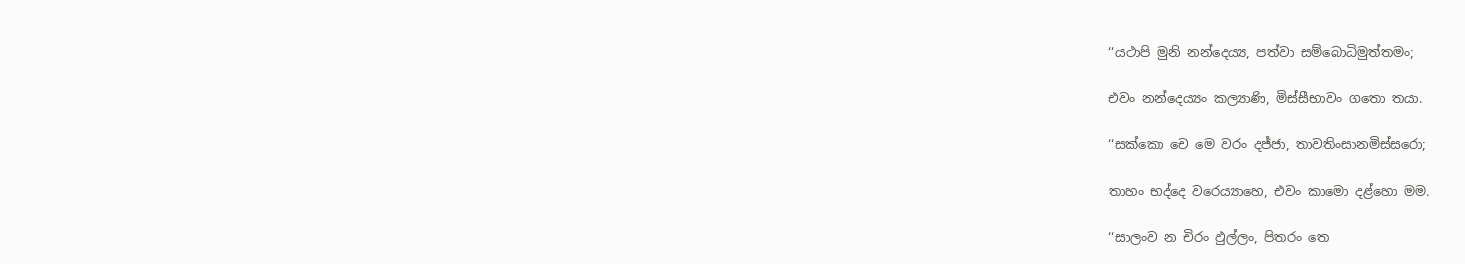‘‘යථාපි මුනි නන්‌දෙය්‍ය, පත්‌වා සම්‌බොධිමුත්‌තමං;

එවං නන්‌දෙය්‍යං කල්‍යාණි, මිස්‌සීභාවං ගතො තයා.

‘‘සක්‌කො චෙ මෙ වරං දජ්‌ජා, තාවතිංසානමිස්‌සරො;

තාහං භද්‌දෙ වරෙය්‍යාහෙ, එවං කාමො දළ්‌හො මම.

‘‘සාලංව න චිරං ඵුල්‌ලං, පිතරං තෙ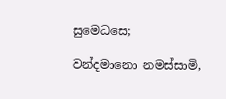සුමෙධසෙ;

වන්‌දමානො නමස්‌සාමි,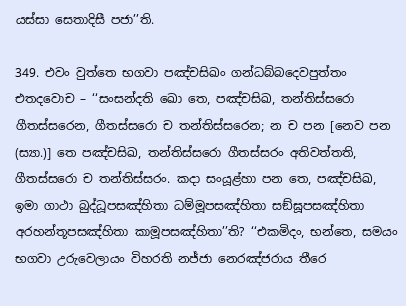යස්‌සා සෙතාදිසී පජා’’ති.

349. එවං වුත්‌තෙ භගවා පඤ්‌චසිඛං ගන්‌ධබ්‌බදෙවපුත්‌තං එතදවොච – ‘‘සංසන්‌දති ඛො තෙ, පඤ්‌චසිඛ, තන්‌තිස්‌සරො ගීතස්‌සරෙන, ගීතස්‌සරො ච තන්‌තිස්‌සරෙන; න ච පන [නෙව පන (ස්‍යා.)] තෙ පඤ්‌චසිඛ, තන්‌තිස්‌සරො ගීතස්‌සරං අතිවත්‌තති, ගීතස්‌සරො ච තන්‌තිස්‌සරං. කදා සංයූළ්‌හා පන තෙ, පඤ්‌චසිඛ, ඉමා ගාථා බුද්‌ධූපසඤ්‌හිතා ධම්‌මූපසඤ්‌හිතා සඞ්‌ඝූපසඤ්‌හිතා අරහන්‌තූපසඤ්‌හිතා කාමූපසඤ්‌හිතා’’ති? ‘‘එකමිදං, භන්‌තෙ, සමයං භගවා උරුවෙලායං විහරති නජ්‌ජා නෙරඤ්‌ජරාය තීරෙ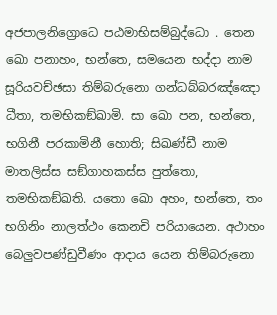අජපාලනිග්‍රොධෙ පඨමාභිසම්‌බුද්‌ධො . තෙන ඛො පනාහං, භන්‌තෙ, සමයෙන භද්‌දා නාම සූරියවච්‌ඡසා තිම්‌බරුනො ගන්‌ධබ්‌බරඤ්‌ඤො ධීතා, තමභිකඞ්‌ඛාමි. සා ඛො පන, භන්‌තෙ, භගිනී පරකාමිනී හොති; සිඛණ්‌ඩී නාම මාතලිස්‌ස සඞ්‌ගාහකස්‌ස පුත්‌තො, තමභිකඞ්‌ඛති. යතො ඛො අහං, භන්‌තෙ, තං භගිනිං නාලත්‌ථං කෙනචි පරියායෙන. අථාහං බෙලුවපණ්‌ඩුවීණං ආදාය යෙන තිම්‌බරුනො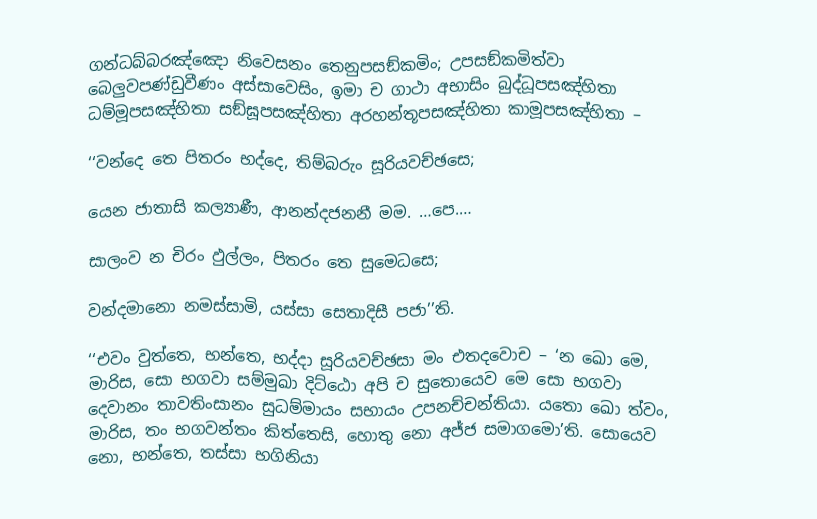ගන්‌ධබ්‌බරඤ්‌ඤො නිවෙසනං තෙනුපසඞ්‌කමිං; උපසඞ්‌කමිත්‌වා බෙලුවපණ්‌ඩුවීණං අස්‌සාවෙසිං, ඉමා ච ගාථා අභාසිං බුද්‌ධූපසඤ්‌හිතා ධම්‌මූපසඤ්‌හිතා සඞ්‌ඝූපසඤ්‌හිතා අරහන්‌තූපසඤ්‌හිතා කාමූපසඤ්‌හිතා –

‘‘වන්‌දෙ තෙ පිතරං භද්‌දෙ, තිම්‌බරුං සූරියවච්‌ඡසෙ;

යෙන ජාතාසි කල්‍යාණී, ආනන්‌දජනනී මම. …පෙ.…

සාලංව න චිරං ඵුල්‌ලං, පිතරං තෙ සුමෙධසෙ;

වන්‌දමානො නමස්‌සාමි, යස්‌සා සෙතාදිසී පජා’’ති.

‘‘එවං වුත්‌තෙ, භන්‌තෙ, භද්‌දා සූරියවච්‌ඡසා මං එතදවොච – ‘න ඛො මෙ, මාරිස, සො භගවා සම්‌මුඛා දිට්‌ඨො අපි ච සුතොයෙව මෙ සො භගවා දෙවානං තාවතිංසානං සුධම්‌මායං සභායං උපනච්‌චන්‌තියා. යතො ඛො ත්‌වං, මාරිස, තං භගවන්‌තං කිත්‌තෙසි, හොතු නො අජ්‌ජ සමාගමො’ති. සොයෙව නො, භන්‌තෙ, තස්‌සා භගිනියා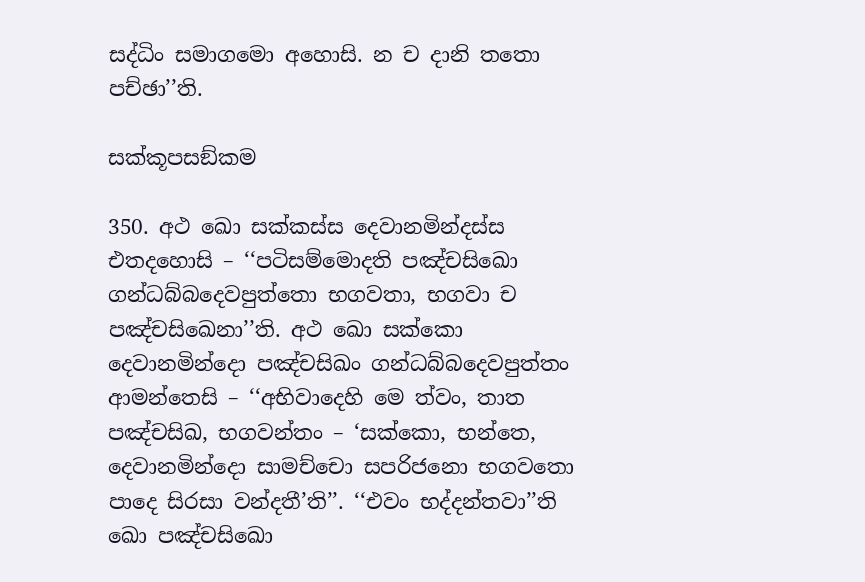සද්‌ධිං සමාගමො අහොසි. න ච දානි තතො පච්‌ඡා’’ති.

සක්‌කූපසඞ්‌කම

350. අථ ඛො සක්‌කස්‌ස දෙවානමින්‌දස්‌ස එතදහොසි – ‘‘පටිසම්‌මොදති පඤ්‌චසිඛො ගන්‌ධබ්‌බදෙවපුත්‌තො භගවතා, භගවා ච පඤ්‌චසිඛෙනා’’ති. අථ ඛො සක්‌කො දෙවානමින්‌දො පඤ්‌චසිඛං ගන්‌ධබ්‌බදෙවපුත්‌තං ආමන්‌තෙසි – ‘‘අභිවාදෙහි මෙ ත්‌වං, තාත පඤ්‌චසිඛ, භගවන්‌තං – ‘සක්‌කො, භන්‌තෙ, දෙවානමින්‌දො සාමච්‌චො සපරිජනො භගවතො පාදෙ සිරසා වන්‌දතී’ති’’. ‘‘එවං භද්‌දන්‌තවා’’ති ඛො පඤ්‌චසිඛො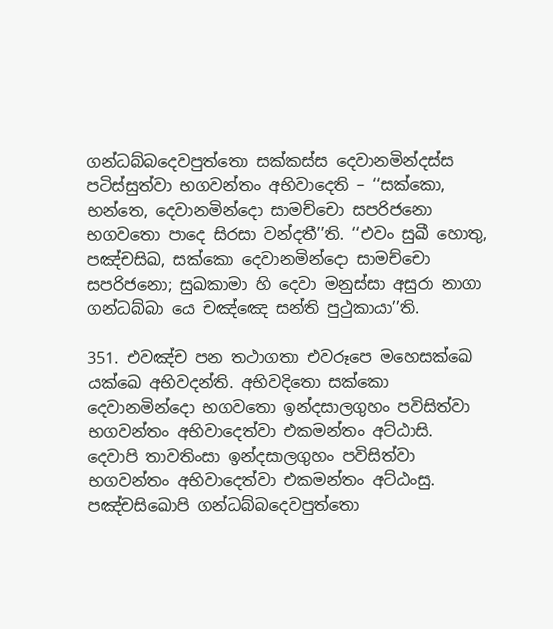ගන්‌ධබ්‌බදෙවපුත්‌තො සක්‌කස්‌ස දෙවානමින්‌දස්‌ස පටිස්‌සුත්‌වා භගවන්‌තං අභිවාදෙති – ‘‘සක්‌කො, භන්‌තෙ, දෙවානමින්‌දො සාමච්‌චො සපරිජනො භගවතො පාදෙ සිරසා වන්‌දතී’’ති. ‘‘එවං සුඛී හොතු, පඤ්‌චසිඛ, සක්‌කො දෙවානමින්‌දො සාමච්‌චො සපරිජනො; සුඛකාමා හි දෙවා මනුස්‌සා අසුරා නාගා ගන්‌ධබ්‌බා යෙ චඤ්‌ඤෙ සන්‌ති පුථුකායා’’ති.

351. එවඤ්‌ච පන තථාගතා එවරූපෙ මහෙසක්‌ඛෙ යක්‌ඛෙ අභිවදන්‌ති. අභිවදිතො සක්‌කො දෙවානමින්‌දො භගවතො ඉන්‌දසාලගුහං පවිසිත්‌වා භගවන්‌තං අභිවාදෙත්‌වා එකමන්‌තං අට්‌ඨාසි. දෙවාපි තාවතිංසා ඉන්‌දසාලගුහං පවිසිත්‌වා භගවන්‌තං අභිවාදෙත්‌වා එකමන්‌තං අට්‌ඨංසු. පඤ්‌චසිඛොපි ගන්‌ධබ්‌බදෙවපුත්‌තො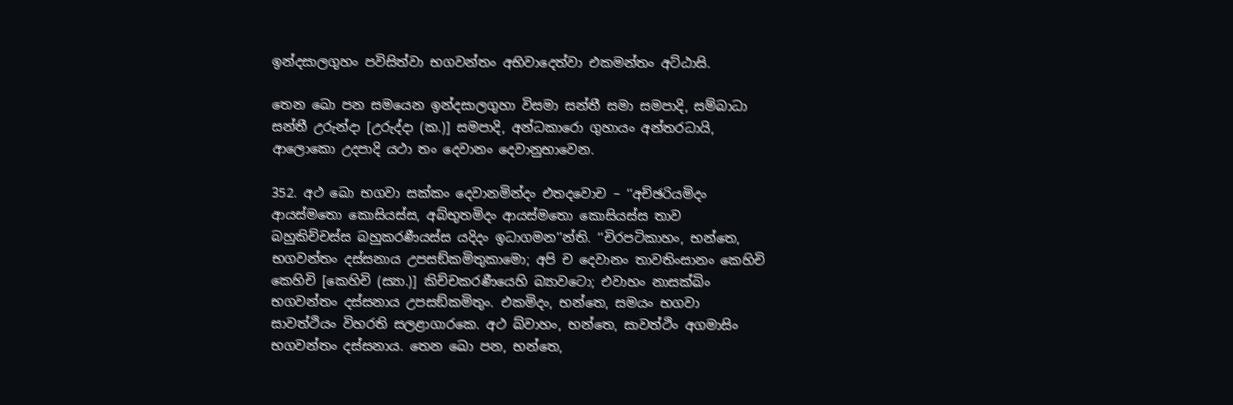ඉන්‌දසාලගුහං පවිසිත්‌වා භගවන්‌තං අභිවාදෙත්‌වා එකමන්‌තං අට්‌ඨාසි.

තෙන ඛො පන සමයෙන ඉන්‌දසාලගුහා විසමා සන්‌තී සමා සමපාදි, සම්‌බාධා සන්‌තී උරුන්‌දා [උරුද්‌දා (ක.)] සමපාදි, අන්‌ධකාරො ගුහායං අන්‌තරධායි, ආලොකො උදපාදි යථා තං දෙවානං දෙවානුභාවෙන.

352. අථ ඛො භගවා සක්‌කං දෙවානමින්‌දං එතදවොච – ‘‘අච්‌ඡරියමිදං ආයස්‌මතො කොසියස්‌ස, අබ්‌භුතමිදං ආයස්‌මතො කොසියස්‌ස තාව බහුකිච්‌චස්‌ස බහුකරණීයස්‌ස යදිදං ඉධාගමන’’න්‌ති. ‘‘චිරපටිකාහං, භන්‌තෙ, භගවන්‌තං දස්‌සනාය උපසඞ්‌කමිතුකාමො; අපි ච දෙවානං තාවතිංසානං කෙහිචි කෙහිචි [කෙහිචි (ස්‍යා.)] කිච්‌චකරණීයෙහි බ්‍යාවටො; එවාහං නාසක්‌ඛිං භගවන්‌තං දස්‌සනාය උපසඞ්‌කමිතුං. එකමිදං, භන්‌තෙ, සමයං භගවා සාවත්‌ථියං විහරති සලළාගාරකෙ. අථ ඛ්‌වාහං, භන්‌තෙ, සාවත්‌ථිං අගමාසිං භගවන්‌තං දස්‌සනාය. තෙන ඛො පන, භන්‌තෙ,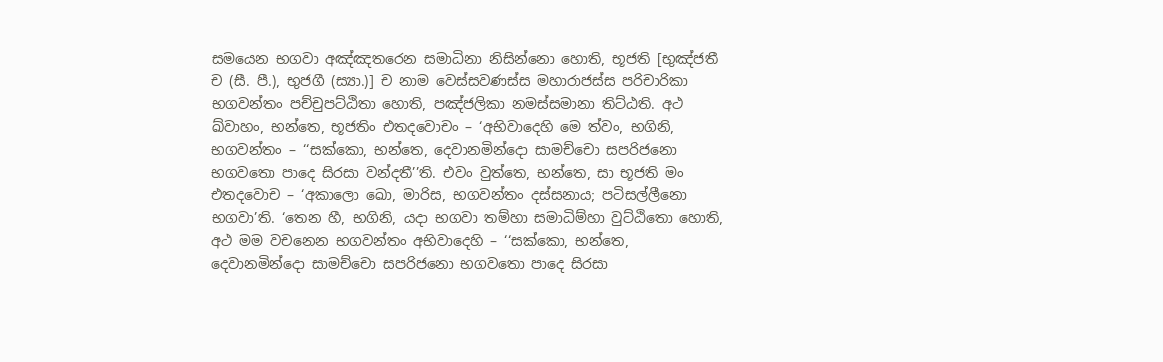සමයෙන භගවා අඤ්‌ඤතරෙන සමාධිනා නිසින්‌නො හොති, භූජති [භුඤ්‌ජතී ච (සී. පී.), භුජගී (ස්‍යා.)] ච නාම වෙස්‌සවණස්‌ස මහාරාජස්‌ස පරිචාරිකා භගවන්‌තං පච්‌චුපට්‌ඨිතා හොති, පඤ්‌ජලිකා නමස්‌සමානා තිට්‌ඨති. අථ ඛ්‌වාහං, භන්‌තෙ, භූජතිං එතදවොචං – ‘අභිවාදෙහි මෙ ත්‌වං, භගිනි, භගවන්‌තං – ‘‘සක්‌කො, භන්‌තෙ, දෙවානමින්‌දො සාමච්‌චො සපරිජනො භගවතො පාදෙ සිරසා වන්‌දතී’’ති. එවං වුත්‌තෙ, භන්‌තෙ, සා භූජති මං එතදවොච – ‘අකාලො ඛො, මාරිස, භගවන්‌තං දස්‌සනාය; පටිසල්‌ලීනො භගවා’ති. ‘තෙන හී, භගිනි, යදා භගවා තම්‌හා සමාධිම්‌හා වුට්‌ඨිතො හොති, අථ මම වචනෙන භගවන්‌තං අභිවාදෙහි – ‘‘සක්‌කො, භන්‌තෙ, දෙවානමින්‌දො සාමච්‌චො සපරිජනො භගවතො පාදෙ සිරසා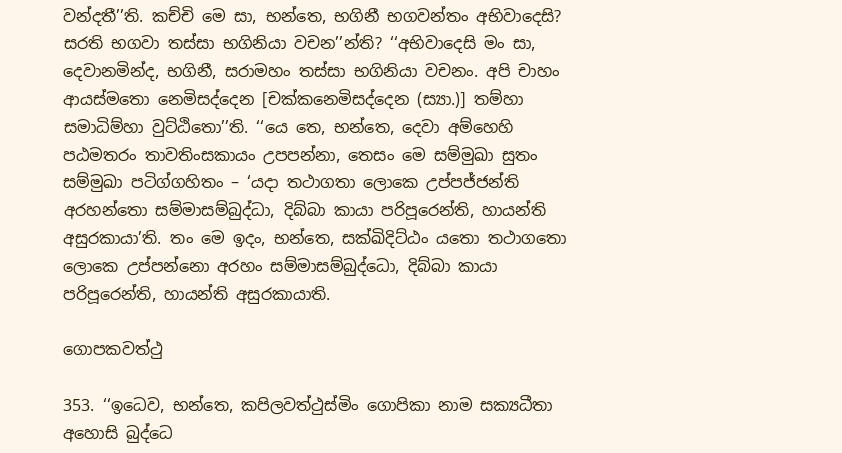වන්‌දතී’’ති. කච්‌චි මෙ සා, භන්‌තෙ, භගිනී භගවන්‌තං අභිවාදෙසි? සරති භගවා තස්‌සා භගිනියා වචන’’න්‌ති? ‘‘අභිවාදෙසි මං සා, දෙවානමින්‌ද, භගිනී, සරාමහං තස්‌සා භගිනියා වචනං. අපි චාහං ආයස්‌මතො නෙමිසද්‌දෙන [චක්‌කනෙමිසද්‌දෙන (ස්‍යා.)] තම්‌හා සමාධිම්‌හා වුට්‌ඨිතො’’ති. ‘‘යෙ තෙ, භන්‌තෙ, දෙවා අම්‌හෙහි පඨමතරං තාවතිංසකායං උපපන්‌නා, තෙසං මෙ සම්‌මුඛා සුතං සම්‌මුඛා පටිග්‌ගහිතං – ‘යදා තථාගතා ලොකෙ උප්‌පජ්‌ජන්‌ති අරහන්‌තො සම්‌මාසම්‌බුද්‌ධා, දිබ්‌බා කායා පරිපූරෙන්‌ති, හායන්‌ති අසුරකායා’ති. තං මෙ ඉදං, භන්‌තෙ, සක්‌ඛිදිට්‌ඨං යතො තථාගතො ලොකෙ උප්‌පන්‌නො අරහං සම්‌මාසම්‌බුද්‌ධො, දිබ්‌බා කායා පරිපූරෙන්‌ති, හායන්‌ති අසුරකායාති.

ගොපකවත්‌ථු

353. ‘‘ඉධෙව, භන්‌තෙ, කපිලවත්‌ථුස්‌මිං ගොපිකා නාම සක්‍යධීතා අහොසි බුද්‌ධෙ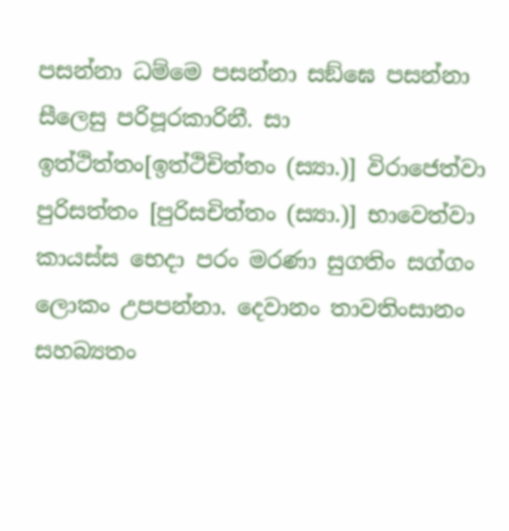පසන්‌නා ධම්‌මෙ පසන්‌නා සඞ්‌ඝෙ පසන්‌නා සීලෙසු පරිපූරකාරිනී. සා ඉත්‌ථිත්‌තං[ඉත්‌ථිචිත්‌තං (ස්‍යා.)] විරාජෙත්‌වා පුරිසත්‌තං [පුරිසචිත්‌තං (ස්‍යා.)] භාවෙත්‌වා කායස්‌ස භෙදා පරං මරණා සුගතිං සග්‌ගං ලොකං උපපන්‌නා. දෙවානං තාවතිංසානං සහබ්‍යතං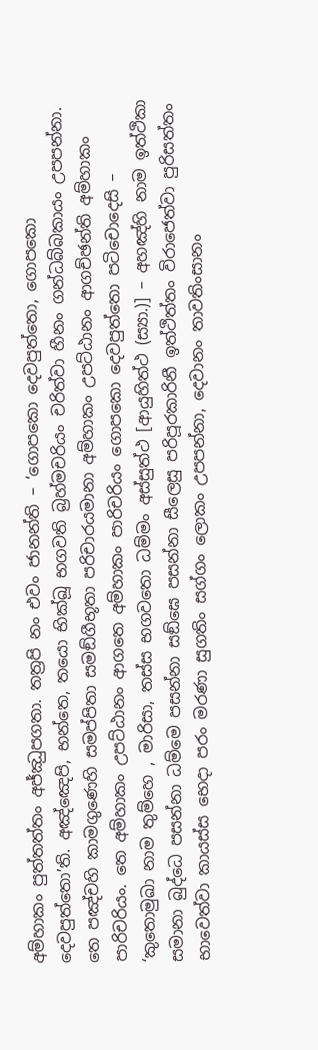අම්‌හාකං පුත්‌තත්‌තං අජ්‌ඣුපගතා. තත්‍රපි නං එවං ජානන්‌ති – ‘ගොපකො දෙවපුත්‌තො, ගොපකො දෙවපුත්‌තො’ති. අඤ්‌ඤෙපි, භන්‌තෙ, තයො භික්‌ඛූ භගවති බ්‍රහ්‌මචරියං චරිත්‌වා හීනං ගන්‌ධබ්‌බකායං උපපන්‌නා. තෙ පඤ්‌චහි කාමගුණෙහි සමප්‌පිතා සමඞ්‌ගීභූතා පරිචාරයමානා අම්‌හාකං උපට්‌ඨානං ආගච්‌ඡන්‌ති අම්‌හාකං පාරිචරියං. තෙ අම්‌හාකං උපට්‌ඨානං ආගතෙ අම්‌හාකං පාරිචරියං ගොපකො දෙවපුත්‌තො පටිචොදෙසි – ‘කුතොමුඛා නාම තුම්‌හෙ , මාරිසා, තස්‌ස භගවතො ධම්‌මං අස්‌සුත්‌ථ [ආයුහිත්‌ථ (ස්‍යා.)] – අහඤ්‌හි නාම ඉත්‌ථිකා සමානා බුද්‌ධෙ පසන්‌නා ධම්‌මෙ පසන්‌නා සඞ්‌ඝෙ පසන්‌නා සීලෙසු පරිපූරකාරිනී ඉත්‌ථිත්‌තං විරාජෙත්‌වා පුරිසත්‌තං භාවෙත්‌වා කායස්‌ස භෙදා පරං මරණා සුගතිං සග්‌ගං ලොකං උපපන්‌නා, දෙවානං තාවතිංසානං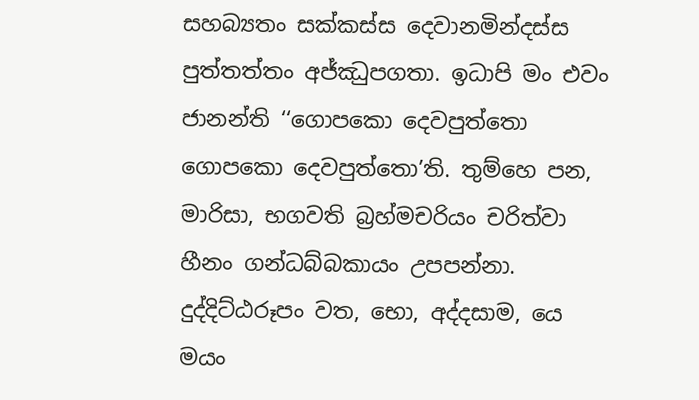සහබ්‍යතං සක්‌කස්‌ස දෙවානමින්‌දස්‌ස පුත්‌තත්‌තං අජ්‌ඣුපගතා. ඉධාපි මං එවං ජානන්‌ති ‘‘ගොපකො දෙවපුත්‌තො ගොපකො දෙවපුත්‌තො’ති. තුම්‌හෙ පන, මාරිසා, භගවති බ්‍රහ්‌මචරියං චරිත්‌වා හීනං ගන්‌ධබ්‌බකායං උපපන්‌නා. දුද්‌දිට්‌ඨරූපං වත, භො, අද්‌දසාම, යෙ මයං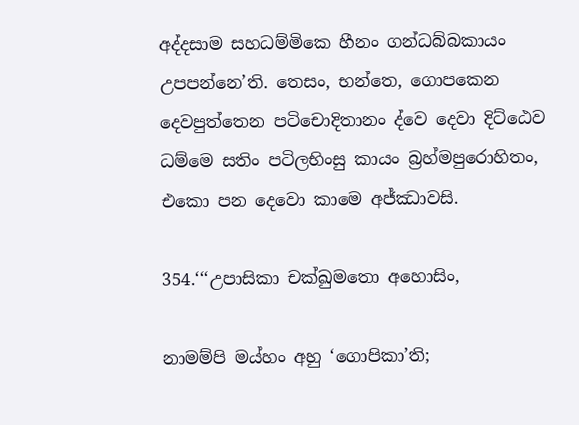අද්‌දසාම සහධම්‌මිකෙ හීනං ගන්‌ධබ්‌බකායං උපපන්‌නෙ’ති. තෙසං, භන්‌තෙ, ගොපකෙන දෙවපුත්‌තෙන පටිචොදිතානං ද්‌වෙ දෙවා දිට්‌ඨෙව ධම්‌මෙ සතිං පටිලභිංසු කායං බ්‍රහ්‌මපුරොහිතං, එකො පන දෙවො කාමෙ අජ්‌ඣාවසි.

354.‘‘‘උපාසිකා චක්‌ඛුමතො අහොසිං,

නාමම්‌පි මය්‌හං අහු ‘ගොපිකා’ති;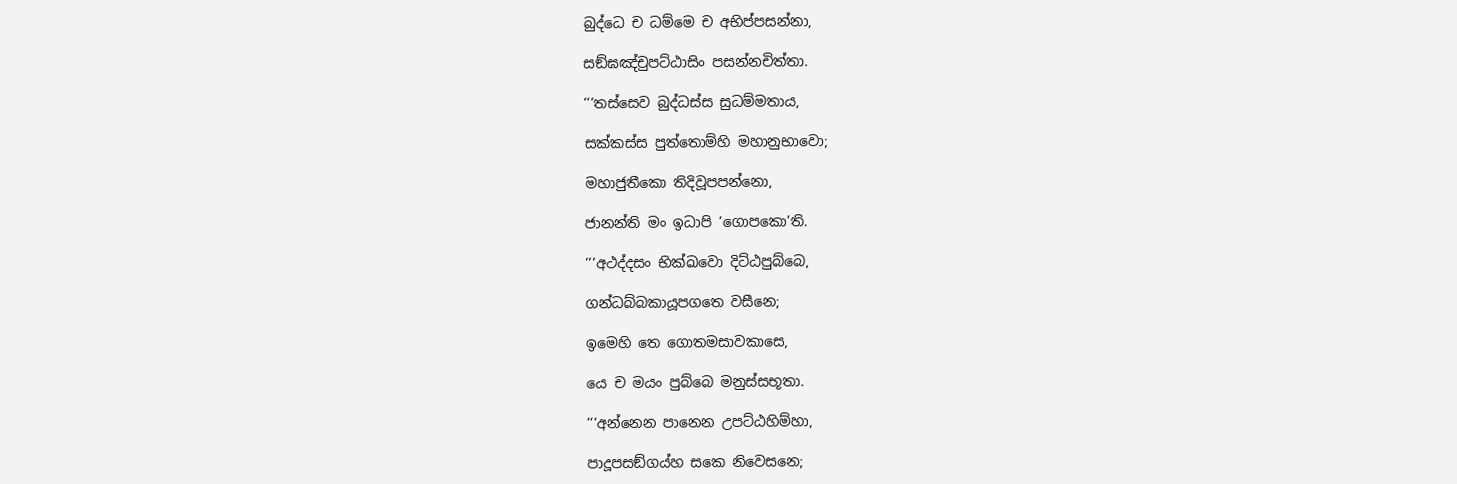බුද්‌ධෙ ච ධම්‌මෙ ච අභිප්‌පසන්‌නා,

සඞ්‌ඝඤ්‌චුපට්‌ඨාසිං පසන්‌නචිත්‌තා.

‘‘‘තස්‌සෙව බුද්‌ධස්‌ස සුධම්‌මතාය,

සක්‌කස්‌ස පුත්‌තොම්‌හි මහානුභාවො;

මහාජුතීකො තිදිවූපපන්‌නො,

ජානන්‌ති මං ඉධාපි ‘ගොපකො’ති.

‘‘‘අථද්‌දසං භික්‌ඛවො දිට්‌ඨපුබ්‌බෙ,

ගන්‌ධබ්‌බකායූපගතෙ වසීනෙ;

ඉමෙහි තෙ ගොතමසාවකාසෙ,

යෙ ච මයං පුබ්‌බෙ මනුස්‌සභූතා.

‘‘‘අන්‌නෙන පානෙන උපට්‌ඨහිම්‌හා,

පාදූපසඞ්‌ගය්‌හ සකෙ නිවෙසනෙ;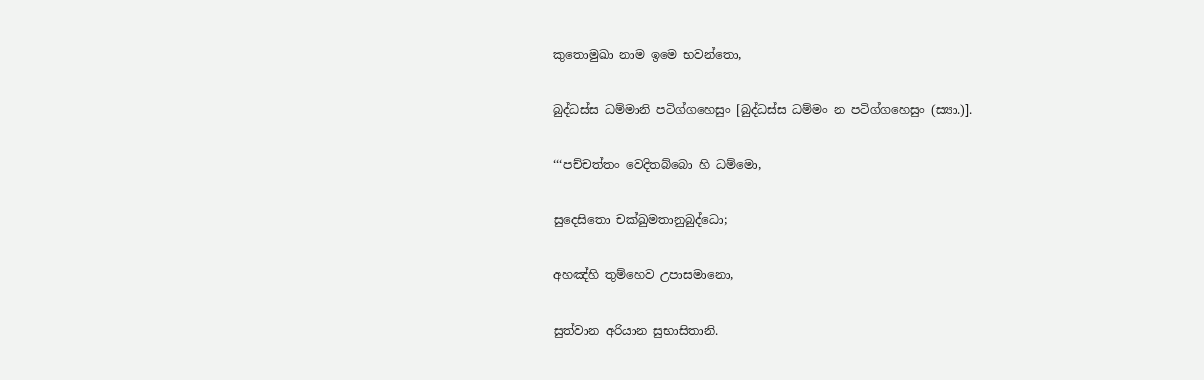කුතොමුඛා නාම ඉමෙ භවන්‌තො,

බුද්‌ධස්‌ස ධම්‌මානි පටිග්‌ගහෙසුං [බුද්‌ධස්‌ස ධම්‌මං න පටිග්‌ගහෙසුං (ස්‍යා.)].

‘‘‘පච්‌චත්‌තං වෙදිතබ්‌බො හි ධම්‌මො,

සුදෙසිතො චක්‌ඛුමතානුබුද්‌ධො;

අහඤ්‌හි තුම්‌හෙව උපාසමානො,

සුත්‌වාන අරියාන සුභාසිතානි.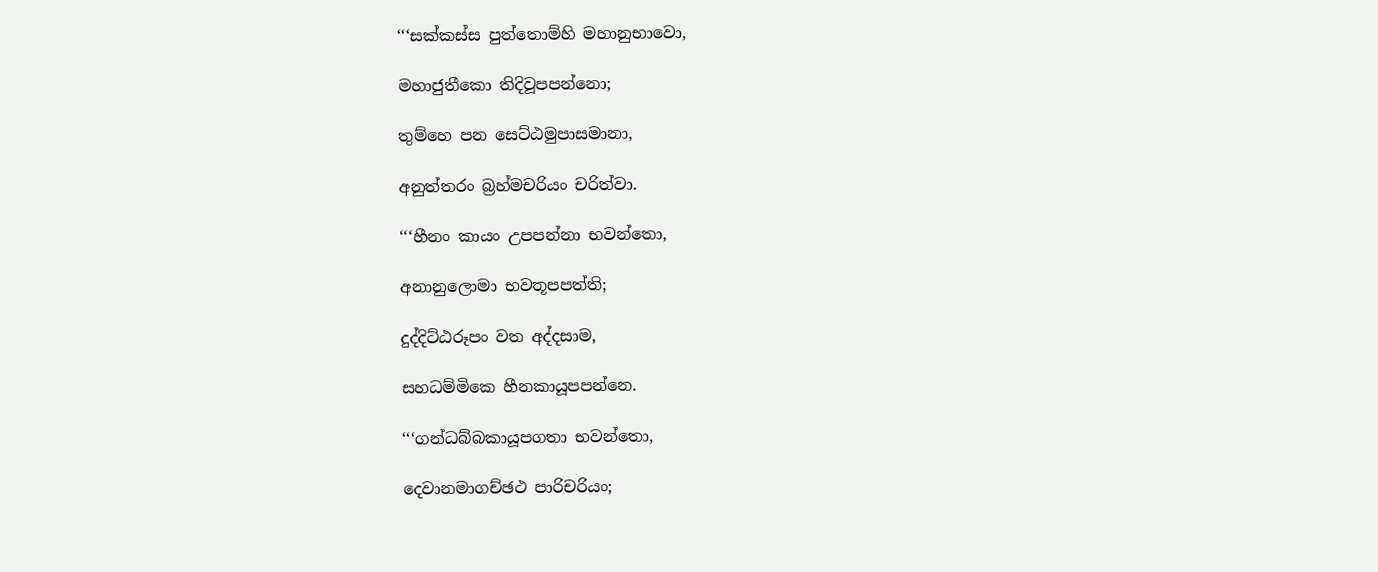‘‘‘සක්‌කස්‌ස පුත්‌තොම්‌හි මහානුභාවො,

මහාජුතීකො තිදිවූපපන්‌නො;

තුම්‌හෙ පන සෙට්‌ඨමුපාසමානා,

අනුත්‌තරං බ්‍රහ්‌මචරියං චරිත්‌වා.

‘‘‘හීනං කායං උපපන්‌නා භවන්‌තො,

අනානුලොමා භවතූපපත්‌ති;

දුද්‌දිට්‌ඨරූපං වත අද්‌දසාම,

සහධම්‌මිකෙ හීනකායූපපන්‌නෙ.

‘‘‘ගන්‌ධබ්‌බකායූපගතා භවන්‌තො,

දෙවානමාගච්‌ඡථ පාරිචරියං;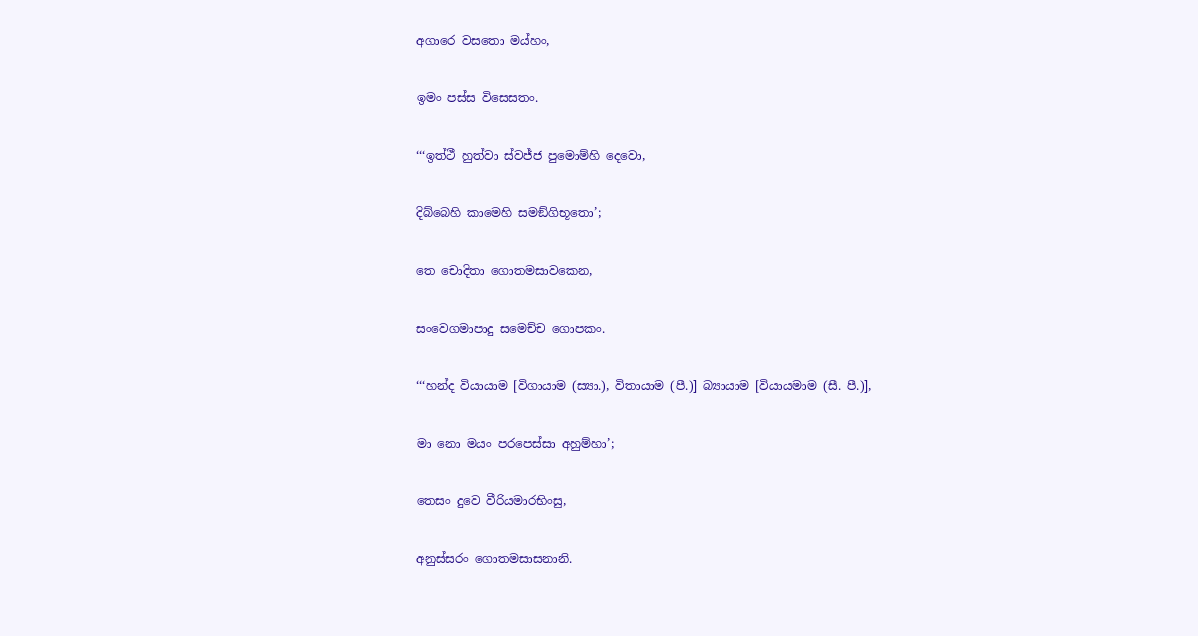අගාරෙ වසතො මය්‌හං,

ඉමං පස්‌ස විසෙසතං.

‘‘‘ඉත්‌ථී හුත්‌වා ස්‌වජ්‌ජ පුමොම්‌හි දෙවො,

දිබ්‌බෙහි කාමෙහි සමඞ්‌ගිභූතො’;

තෙ චොදිතා ගොතමසාවකෙන,

සංවෙගමාපාදු සමෙච්‌ච ගොපකං.

‘‘‘හන්‌ද වියායාම [විගායාම (ස්‍යා.), විතායාම (පී.)] බ්‍යායාම [වියායමාම (සී. පී.)],

මා නො මයං පරපෙස්‌සා අහුම්‌හා’;

තෙසං දුවෙ වීරියමාරභිංසු,

අනුස්‌සරං ගොතමසාසනානි.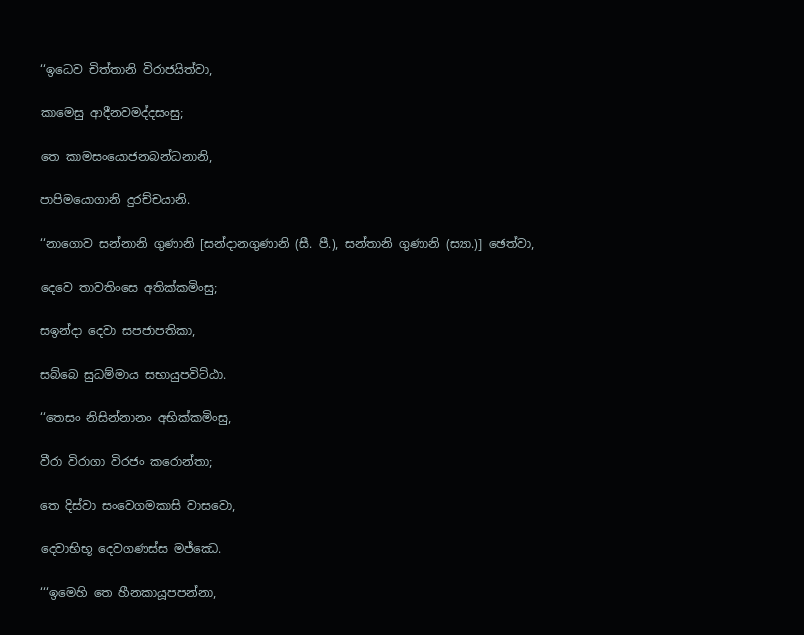‘‘ඉධෙව චිත්‌තානි විරාජයිත්‌වා,

කාමෙසු ආදීනවමද්‌දසංසු;

තෙ කාමසංයොජනබන්‌ධනානි,

පාපිමයොගානි දුරච්‌චයානි.

‘‘නාගොව සන්‌නානි ගුණානි [සන්‌දානගුණානි (සී. පී.), සන්‌තානි ගුණානි (ස්‍යා.)] ඡෙත්‌වා,

දෙවෙ තාවතිංසෙ අතික්‌කමිංසු;

සඉන්‌දා දෙවා සපජාපතිකා,

සබ්‌බෙ සුධම්‌මාය සභායුපවිට්‌ඨා.

‘‘තෙසං නිසින්‌නානං අභික්‌කමිංසු,

වීරා විරාගා විරජං කරොන්‌තා;

තෙ දිස්‌වා සංවෙගමකාසි වාසවො,

දෙවාභිභූ දෙවගණස්‌ස මජ්‌ඣෙ.

‘‘‘ඉමෙහි තෙ හීනකායූපපන්‌නා,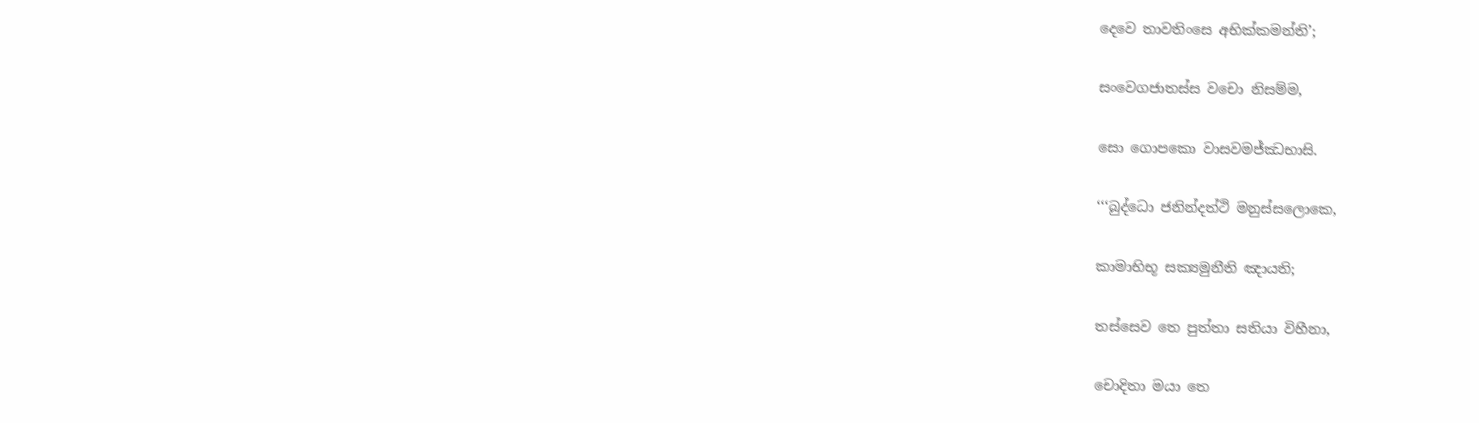දෙවෙ තාවතිංසෙ අභික්‌කමන්‌ති’;

සංවෙගජාතස්‌ස වචො නිසම්‌ම,

සො ගොපකො වාසවමජ්‌ඣභාසි.

‘‘‘බුද්‌ධො ජනින්‌දත්‌ථි මනුස්‌සලොකෙ,

කාමාභිභූ සක්‍යමුනීති ඤායති;

තස්‌සෙව තෙ පුත්‌තා සතියා විහීනා,

චොදිතා මයා තෙ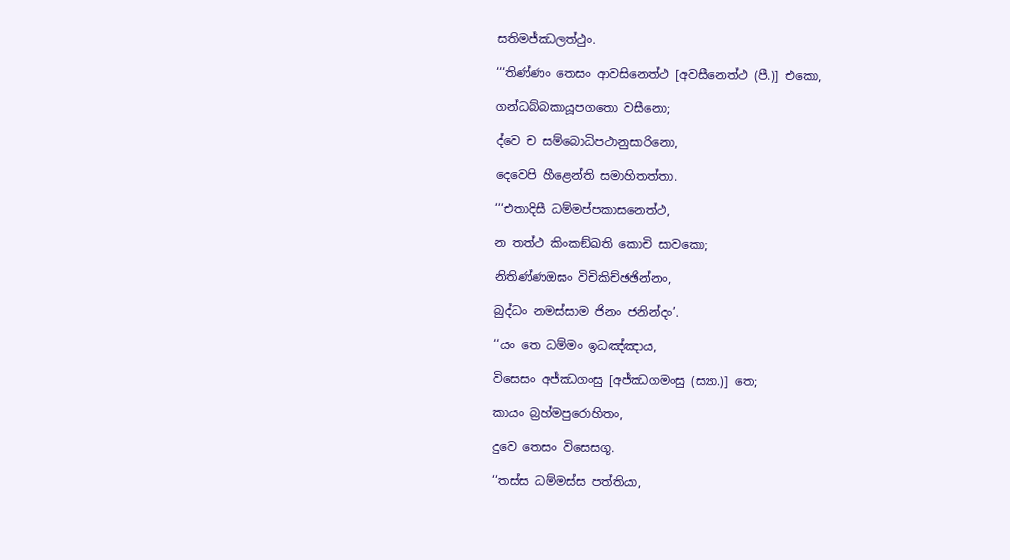සතිමජ්‌ඣලත්‌ථුං.

‘‘‘තිණ්‌ණං තෙසං ආවසිනෙත්‌ථ [අවසීනෙත්‌ථ (පී.)] එකො,

ගන්‌ධබ්‌බකායූපගතො වසීනො;

ද්‌වෙ ච සම්‌බොධිපථානුසාරිනො,

දෙවෙපි හීළෙන්‌ති සමාහිතත්‌තා.

‘‘‘එතාදිසී ධම්‌මප්‌පකාසනෙත්‌ථ,

න තත්‌ථ කිංකඞ්‌ඛති කොචි සාවකො;

නිතිණ්‌ණඔඝං විචිකිච්‌ඡඡින්‌නං,

බුද්‌ධං නමස්‌සාම ජිනං ජනින්‌දං’.

‘‘යං තෙ ධම්‌මං ඉධඤ්‌ඤාය,

විසෙසං අජ්‌ඣගංසු [අජ්‌ඣගමංසු (ස්‍යා.)] තෙ;

කායං බ්‍රහ්‌මපුරොහිතං,

දුවෙ තෙසං විසෙසගූ.

‘‘තස්‌ස ධම්‌මස්‌ස පත්‌තියා,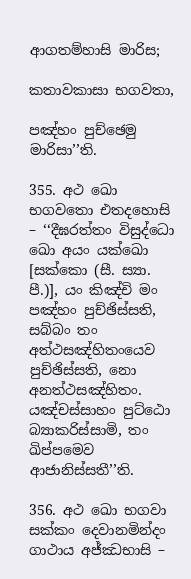ආගතම්‌හාසි මාරිස;

කතාවකාසා භගවතා,

පඤ්‌හං පුච්‌ඡෙමු මාරිසා’’ති.

355. අථ ඛො භගවතො එතදහොසි – ‘‘දීඝරත්‌තං විසුද්‌ධො ඛො අයං යක්‌ඛො [සක්‌කො (සී. ස්‍යා. පී.)], යං කිඤ්‌චි මං පඤ්‌හං පුච්‌ඡිස්‌සති, සබ්‌බං තං අත්‌ථසඤ්‌හිතංයෙව පුච්‌ඡිස්‌සති, නො අනත්‌ථසඤ්‌හිතං. යඤ්‌චස්‌සාහං පුට්‌ඨො බ්‍යාකරිස්‌සාමි, තං ඛිප්‌පමෙව ආජානිස්‌සතී’’ති.

356. අථ ඛො භගවා සක්‌කං දෙවානමින්‌දං ගාථාය අජ්‌ඣභාසි –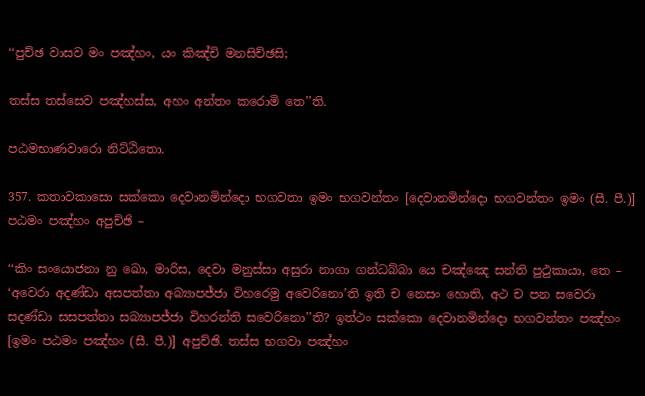‘‘පුච්‌ඡ වාසව මං පඤ්‌හං, යං කිඤ්‌චි මනසිච්‌ඡසි;

තස්‌ස තස්‌සෙව පඤ්‌හස්‌ස, අහං අන්‌තං කරොමි තෙ’’ති.

පඨමභාණවාරො නිට්‌ඨිතො.

357. කතාවකාසො සක්‌කො දෙවානමින්‌දො භගවතා ඉමං භගවන්‌තං [දෙවානමින්‌දො භගවන්‌තං ඉමං (සී. පී.)] පඨමං පඤ්‌හං අපුච්‌ඡි –

‘‘කිං සංයොජනා නු ඛො, මාරිස, දෙවා මනුස්‌සා අසුරා නාගා ගන්‌ධබ්‌බා යෙ චඤ්‌ඤෙ සන්‌ති පුථුකායා, තෙ – ‘අවෙරා අදණ්‌ඩා අසපත්‌තා අබ්‍යාපජ්‌ජා විහරෙමු අවෙරිනො’ති ඉති ච නෙසං හොති, අථ ච පන සවෙරා සදණ්‌ඩා සසපත්‌තා සබ්‍යාපජ්‌ජා විහරන්‌ති සවෙරිනො’’ති? ඉත්‌ථං සක්‌කො දෙවානමින්‌දො භගවන්‌තං පඤ්‌හං [ඉමං පඨමං පඤ්‌හං (සී. පී.)] අපුච්‌ඡි. තස්‌ස භගවා පඤ්‌හං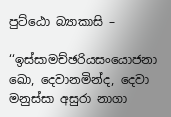පුට්‌ඨො බ්‍යාකාසි –

‘‘ඉස්‌සාමච්‌ඡරියසංයොජනා ඛො, දෙවානමින්‌ද, දෙවා මනුස්‌සා අසුරා නාගා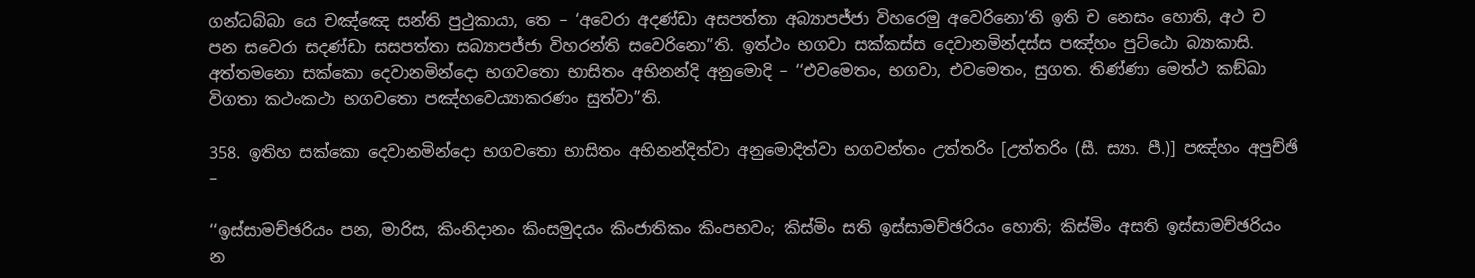ගන්‌ධබ්‌බා යෙ චඤ්‌ඤෙ සන්‌ති පුථුකායා, තෙ – ‘අවෙරා අදණ්‌ඩා අසපත්‌තා අබ්‍යාපජ්‌ජා විහරෙමු අවෙරිනො’ති ඉති ච නෙසං හොති, අථ ච පන සවෙරා සදණ්‌ඩා සසපත්‌තා සබ්‍යාපජ්‌ජා විහරන්‌ති සවෙරිනො’’ති. ඉත්‌ථං භගවා සක්‌කස්‌ස දෙවානමින්‌දස්‌ස පඤ්‌හං පුට්‌ඨො බ්‍යාකාසි. අත්‌තමනො සක්‌කො දෙවානමින්‌දො භගවතො භාසිතං අභිනන්‌දි අනුමොදි – ‘‘එවමෙතං, භගවා, එවමෙතං, සුගත. තිණ්‌ණා මෙත්‌ථ කඞ්‌ඛා විගතා කථංකථා භගවතො පඤ්‌හවෙය්‍යාකරණං සුත්‌වා’’ති.

358. ඉතිහ සක්‌කො දෙවානමින්‌දො භගවතො භාසිතං අභිනන්‌දිත්‌වා අනුමොදිත්‌වා භගවන්‌තං උත්‌තරිං [උත්‌තරිං (සී. ස්‍යා. පී.)] පඤ්‌හං අපුච්‌ඡි –

‘‘ඉස්‌සාමච්‌ඡරියං පන, මාරිස, කිංනිදානං කිංසමුදයං කිංජාතිකං කිංපභවං; කිස්‌මිං සති ඉස්‌සාමච්‌ඡරියං හොති; කිස්‌මිං අසති ඉස්‌සාමච්‌ඡරියං න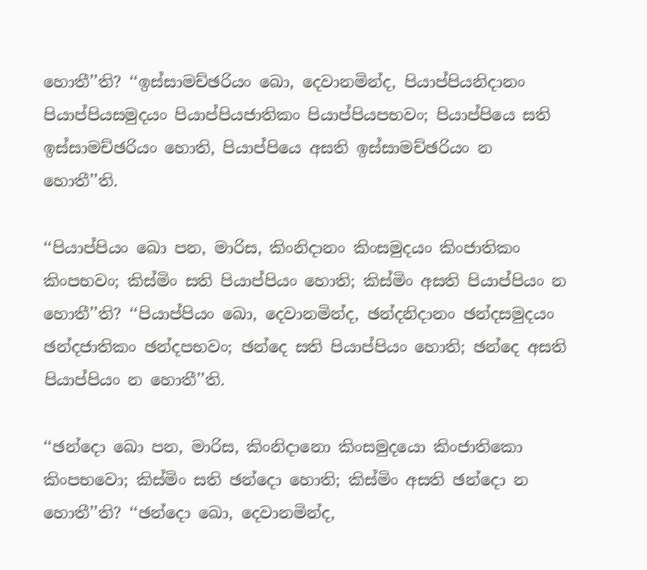හොතී’’ති? ‘‘ඉස්‌සාමච්‌ඡරියං ඛො, දෙවානමින්‌ද, පියාප්‌පියනිදානං පියාප්‌පියසමුදයං පියාප්‌පියජාතිකං පියාප්‌පියපභවං; පියාප්‌පියෙ සති ඉස්‌සාමච්‌ඡරියං හොති, පියාප්‌පියෙ අසති ඉස්‌සාමච්‌ඡරියං න හොතී’’ති.

‘‘පියාප්‌පියං ඛො පන, මාරිස, කිංනිදානං කිංසමුදයං කිංජාතිකං කිංපභවං; කිස්‌මිං සති පියාප්‌පියං හොති; කිස්‌මිං අසති පියාප්‌පියං න හොතී’’ති? ‘‘පියාප්‌පියං ඛො, දෙවානමින්‌ද, ඡන්‌දනිදානං ඡන්‌දසමුදයං ඡන්‌දජාතිකං ඡන්‌දපභවං; ඡන්‌දෙ සති පියාප්‌පියං හොති; ඡන්‌දෙ අසති පියාප්‌පියං න හොතී’’ති.

‘‘ඡන්‌දො ඛො පන, මාරිස, කිංනිදානො කිංසමුදයො කිංජාතිකො කිංපභවො; කිස්‌මිං සති ඡන්‌දො හොති; කිස්‌මිං අසති ඡන්‌දො න හොතී’’ති? ‘‘ඡන්‌දො ඛො, දෙවානමින්‌ද,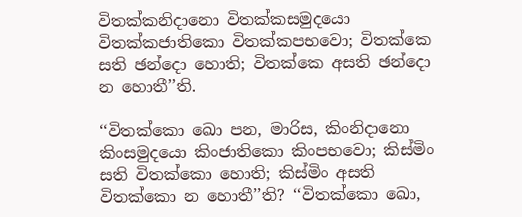විතක්‌කනිදානො විතක්‌කසමුදයො විතක්‌කජාතිකො විතක්‌කපභවො; විතක්‌කෙ සති ඡන්‌දො හොති; විතක්‌කෙ අසති ඡන්‌දො න හොතී’’ති.

‘‘විතක්‌කො ඛො පන, මාරිස, කිංනිදානො කිංසමුදයො කිංජාතිකො කිංපභවො; කිස්‌මිං සති විතක්‌කො හොති; කිස්‌මිං අසති විතක්‌කො න හොතී’’ති? ‘‘විතක්‌කො ඛො,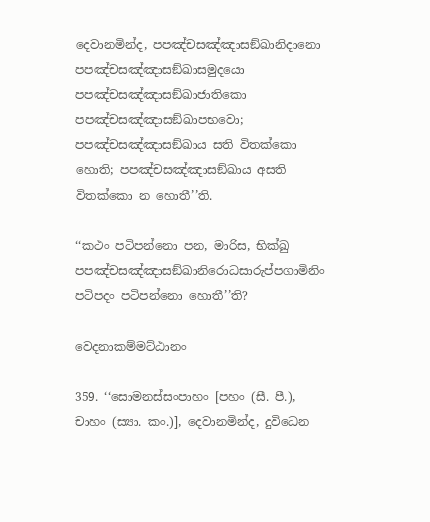දෙවානමින්‌ද, පපඤ්‌චසඤ්‌ඤාසඞ්‌ඛානිදානො පපඤ්‌චසඤ්‌ඤාසඞ්‌ඛාසමුදයො පපඤ්‌චසඤ්‌ඤාසඞ්‌ඛාජාතිකො පපඤ්‌චසඤ්‌ඤාසඞ්‌ඛාපභවො; පපඤ්‌චසඤ්‌ඤාසඞ්‌ඛාය සති විතක්‌කො හොති; පපඤ්‌චසඤ්‌ඤාසඞ්‌ඛාය අසති විතක්‌කො න හොතී’’ති.

‘‘කථං පටිපන්‌නො පන, මාරිස, භික්‌ඛු පපඤ්‌චසඤ්‌ඤාසඞ්‌ඛානිරොධසාරුප්‌පගාමිනිං පටිපදං පටිපන්‌නො හොතී’’ති?

වෙදනාකම්‌මට්‌ඨානං

359. ‘‘සොමනස්‌සංපාහං [පහං (සී. පී.), චාහං (ස්‍යා. කං.)], දෙවානමින්‌ද, දුවිධෙන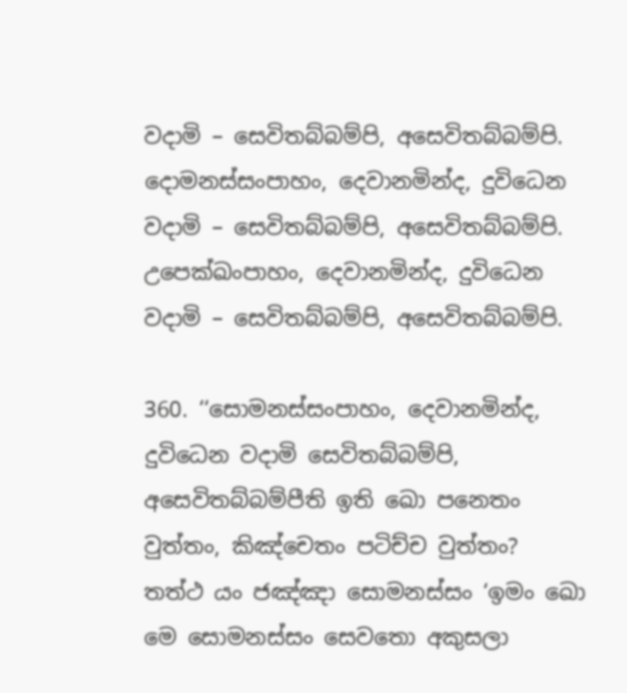වදාමි – සෙවිතබ්‌බම්‌පි, අසෙවිතබ්‌බම්‌පි. දොමනස්‌සංපාහං, දෙවානමින්‌ද, දුවිධෙන වදාමි – සෙවිතබ්‌බම්‌පි, අසෙවිතබ්‌බම්‌පි. උපෙක්‌ඛංපාහං, දෙවානමින්‌ද, දුවිධෙන වදාමි – සෙවිතබ්‌බම්‌පි, අසෙවිතබ්‌බම්‌පි.

360. ‘‘සොමනස්‌සංපාහං, දෙවානමින්‌ද, දුවිධෙන වදාමි සෙවිතබ්‌බම්‌පි, අසෙවිතබ්‌බම්‌පීති ඉති ඛො පනෙතං වුත්‌තං, කිඤ්‌චෙතං පටිච්‌ච වුත්‌තං? තත්‌ථ යං ජඤ්‌ඤා සොමනස්‌සං ‘ඉමං ඛො මෙ සොමනස්‌සං සෙවතො අකුසලා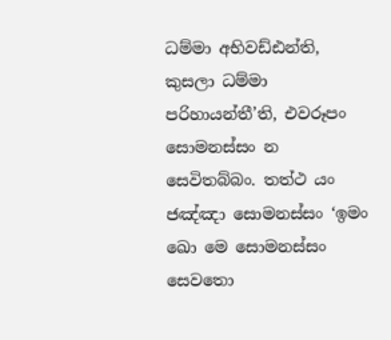ධම්‌මා අභිවඩ්‌ඪන්‌ති, කුසලා ධම්‌මා පරිහායන්‌තී’ති, එවරූපං සොමනස්‌සං න සෙවිතබ්‌බං. තත්‌ථ යං ජඤ්‌ඤා සොමනස්‌සං ‘ඉමං ඛො මෙ සොමනස්‌සං සෙවතො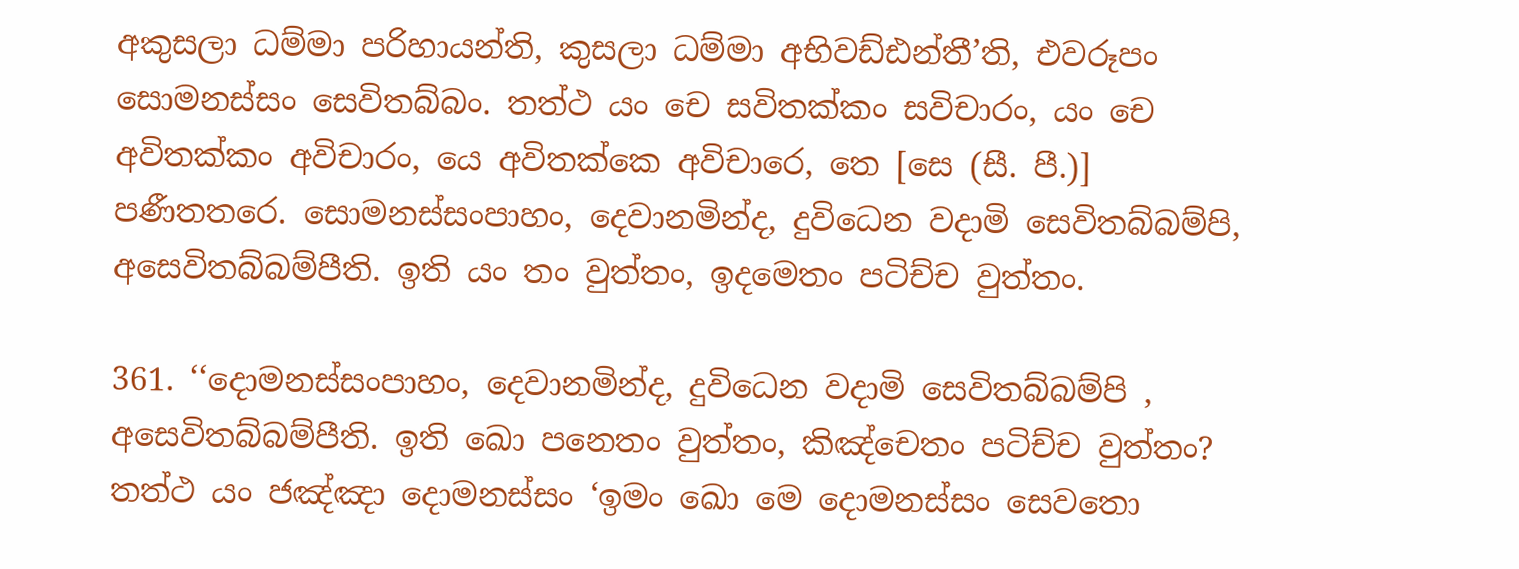අකුසලා ධම්‌මා පරිහායන්‌ති, කුසලා ධම්‌මා අභිවඩ්‌ඪන්‌තී’ති, එවරූපං සොමනස්‌සං සෙවිතබ්‌බං. තත්‌ථ යං චෙ සවිතක්‌කං සවිචාරං, යං චෙ අවිතක්‌කං අවිචාරං, යෙ අවිතක්‌කෙ අවිචාරෙ, තෙ [සෙ (සී. පී.)] පණීතතරෙ. සොමනස්‌සංපාහං, දෙවානමින්‌ද, දුවිධෙන වදාමි සෙවිතබ්‌බම්‌පි, අසෙවිතබ්‌බම්‌පීති. ඉති යං තං වුත්‌තං, ඉදමෙතං පටිච්‌ච වුත්‌තං.

361. ‘‘දොමනස්‌සංපාහං, දෙවානමින්‌ද, දුවිධෙන වදාමි සෙවිතබ්‌බම්‌පි , අසෙවිතබ්‌බම්‌පීති. ඉති ඛො පනෙතං වුත්‌තං, කිඤ්‌චෙතං පටිච්‌ච වුත්‌තං? තත්‌ථ යං ජඤ්‌ඤා දොමනස්‌සං ‘ඉමං ඛො මෙ දොමනස්‌සං සෙවතො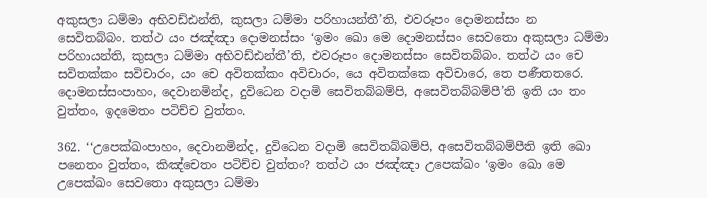අකුසලා ධම්‌මා අභිවඩ්‌ඪන්‌ති, කුසලා ධම්‌මා පරිහායන්‌තී’ති, එවරූපං දොමනස්‌සං න සෙවිතබ්‌බං. තත්‌ථ යං ජඤ්‌ඤා දොමනස්‌සං ‘ඉමං ඛො මෙ දොමනස්‌සං සෙවතො අකුසලා ධම්‌මා පරිහායන්‌ති, කුසලා ධම්‌මා අභිවඩ්‌ඪන්‌තී’ති, එවරූපං දොමනස්‌සං සෙවිතබ්‌බං. තත්‌ථ යං චෙ සවිතක්‌කං සවිචාරං, යං චෙ අවිතක්‌කං අවිචාරං, යෙ අවිතක්‌කෙ අවිචාරෙ, තෙ පණීතතරෙ. දොමනස්‌සංපාහං, දෙවානමින්‌ද, දුවිධෙන වදාමි සෙවිතබ්‌බම්‌පි, අසෙවිතබ්‌බම්‌පී’ති ඉති යං තං වුත්‌තං, ඉදමෙතං පටිච්‌ච වුත්‌තං.

362. ‘‘උපෙක්‌ඛංපාහං, දෙවානමින්‌ද, දුවිධෙන වදාමි සෙවිතබ්‌බම්‌පි, අසෙවිතබ්‌බම්‌පීති ඉති ඛො පනෙතං වුත්‌තං, කිඤ්‌චෙතං පටිච්‌ච වුත්‌තං? තත්‌ථ යං ජඤ්‌ඤා උපෙක්‌ඛං ‘ඉමං ඛො මෙ උපෙක්‌ඛං සෙවතො අකුසලා ධම්‌මා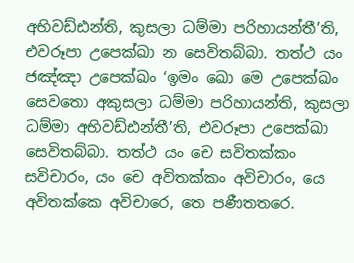අභිවඩ්‌ඪන්‌ති, කුසලා ධම්‌මා පරිහායන්‌තී’ති, එවරූපා උපෙක්‌ඛා න සෙවිතබ්‌බා. තත්‌ථ යං ජඤ්‌ඤා උපෙක්‌ඛං ‘ඉමං ඛො මෙ උපෙක්‌ඛං සෙවතො අකුසලා ධම්‌මා පරිහායන්‌ති, කුසලා ධම්‌මා අභිවඩ්‌ඪන්‌තී’ති, එවරූපා උපෙක්‌ඛා සෙවිතබ්‌බා. තත්‌ථ යං චෙ සවිතක්‌කං සවිචාරං, යං චෙ අවිතක්‌කං අවිචාරං, යෙ අවිතක්‌කෙ අවිචාරෙ, තෙ පණීතතරෙ.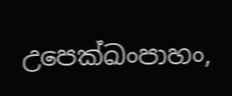උපෙක්‌ඛංපාහං,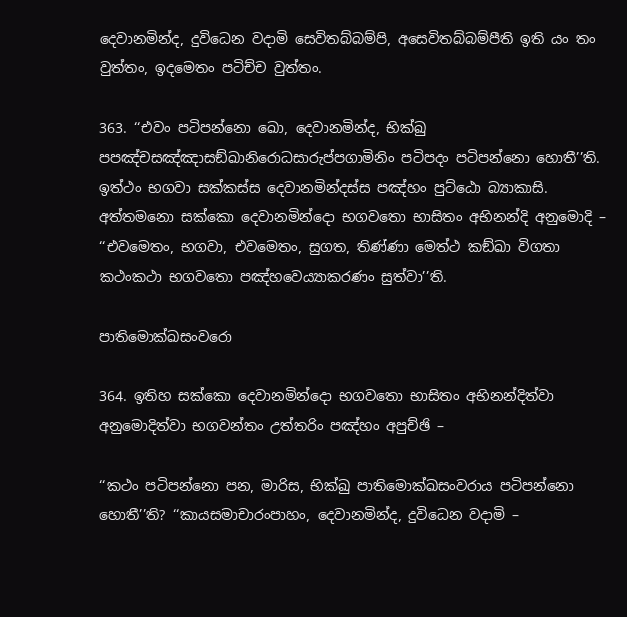දෙවානමින්‌ද, දුවිධෙන වදාමි සෙවිතබ්‌බම්‌පි, අසෙවිතබ්‌බම්‌පීති ඉති යං තං වුත්‌තං, ඉදමෙතං පටිච්‌ච වුත්‌තං.

363. ‘‘එවං පටිපන්‌නො ඛො, දෙවානමින්‌ද, භික්‌ඛු පපඤ්‌චසඤ්‌ඤාසඞ්‌ඛානිරොධසාරුප්‌පගාමිනිං පටිපදං පටිපන්‌නො හොතී’’ති. ඉත්‌ථං භගවා සක්‌කස්‌ස දෙවානමින්‌දස්‌ස පඤ්‌හං පුට්‌ඨො බ්‍යාකාසි. අත්‌තමනො සක්‌කො දෙවානමින්‌දො භගවතො භාසිතං අභිනන්‌දි අනුමොදි – ‘‘එවමෙතං, භගවා, එවමෙතං, සුගත, තිණ්‌ණා මෙත්‌ථ කඞ්‌ඛා විගතා කථංකථා භගවතො පඤ්‌හවෙය්‍යාකරණං සුත්‌වා’’ති.

පාතිමොක්‌ඛසංවරො

364. ඉතිහ සක්‌කො දෙවානමින්‌දො භගවතො භාසිතං අභිනන්‌දිත්‌වා අනුමොදිත්‌වා භගවන්‌තං උත්‌තරිං පඤ්‌හං අපුච්‌ඡි –

‘‘කථං පටිපන්‌නො පන, මාරිස, භික්‌ඛු පාතිමොක්‌ඛසංවරාය පටිපන්‌නො හොතී’’ති? ‘‘කායසමාචාරංපාහං, දෙවානමින්‌ද, දුවිධෙන වදාමි –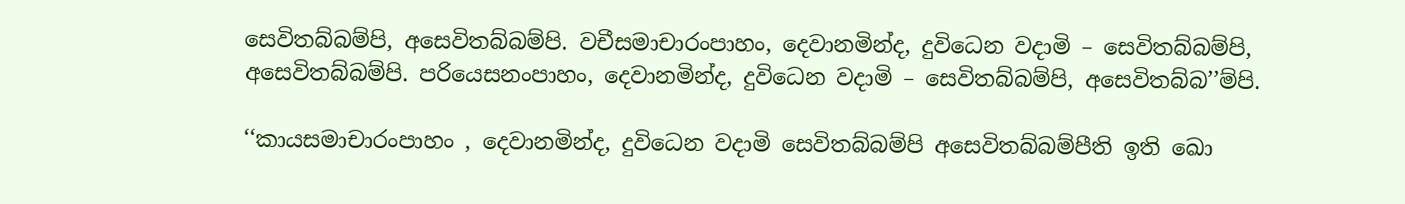සෙවිතබ්‌බම්‌පි, අසෙවිතබ්‌බම්‌පි. වචීසමාචාරංපාහං, දෙවානමින්‌ද, දුවිධෙන වදාමි – සෙවිතබ්‌බම්‌පි, අසෙවිතබ්‌බම්‌පි. පරියෙසනංපාහං, දෙවානමින්‌ද, දුවිධෙන වදාමි – සෙවිතබ්‌බම්‌පි, අසෙවිතබ්‌බ’’ම්‌පි.

‘‘කායසමාචාරංපාහං , දෙවානමින්‌ද, දුවිධෙන වදාමි සෙවිතබ්‌බම්‌පි අසෙවිතබ්‌බම්‌පීති ඉති ඛො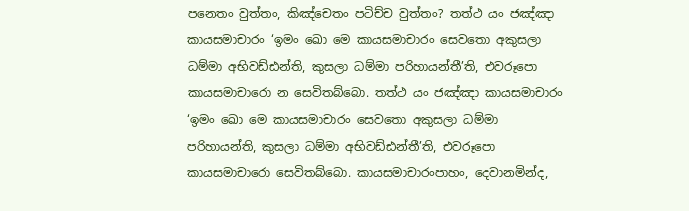පනෙතං වුත්‌තං, කිඤ්‌චෙතං පටිච්‌ච වුත්‌තං? තත්‌ථ යං ජඤ්‌ඤා කායසමාචාරං ‘ඉමං ඛො මෙ කායසමාචාරං සෙවතො අකුසලා ධම්‌මා අභිවඩ්‌ඪන්‌ති, කුසලා ධම්‌මා පරිහායන්‌තී’ති, එවරූපො කායසමාචාරො න සෙවිතබ්‌බො. තත්‌ථ යං ජඤ්‌ඤා කායසමාචාරං ‘ඉමං ඛො මෙ කායසමාචාරං සෙවතො අකුසලා ධම්‌මා පරිහායන්‌ති, කුසලා ධම්‌මා අභිවඩ්‌ඪන්‌තී’ති, එවරූපො කායසමාචාරො සෙවිතබ්‌බො. කායසමාචාරංපාහං, දෙවානමින්‌ද,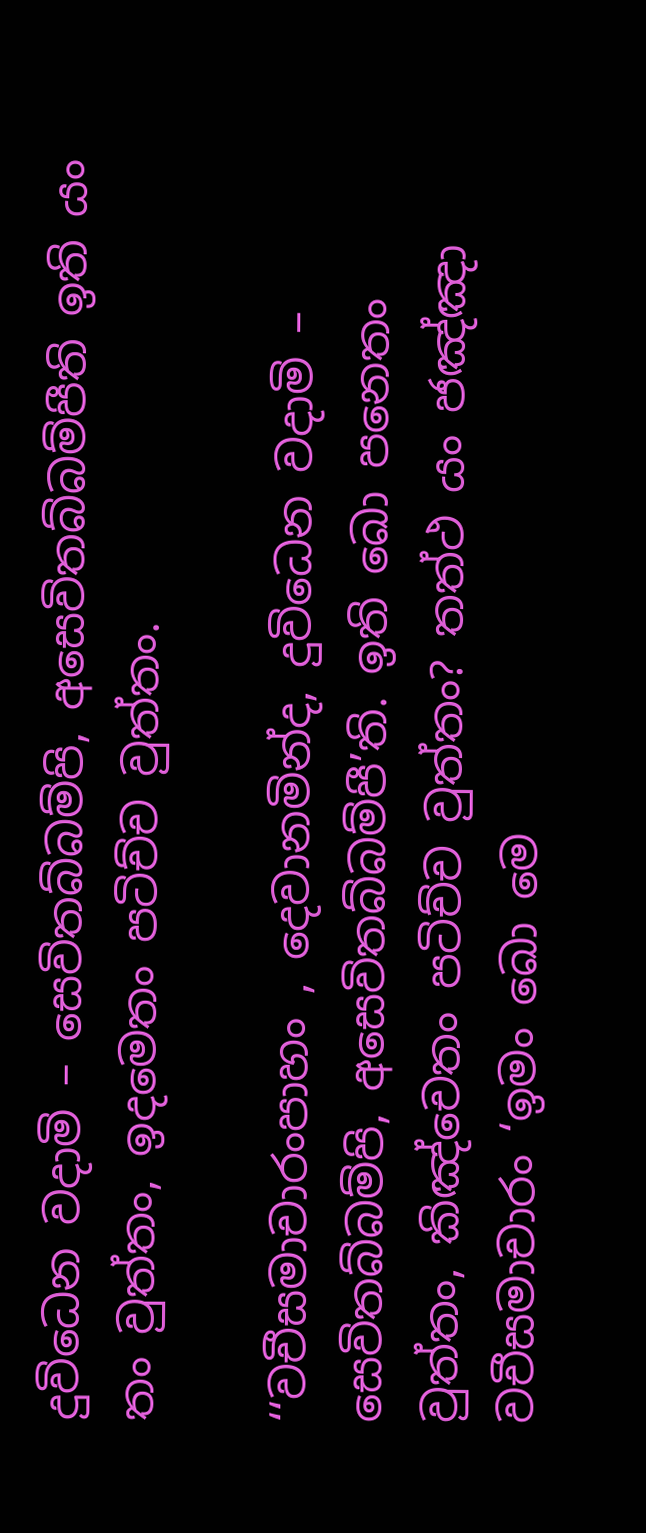දුවිධෙන වදාමි – සෙවිතබ්‌බම්‌පි, අසෙවිතබ්‌බම්‌පීති ඉති යං තං වුත්‌තං, ඉදමෙතං පටිච්‌ච වුත්‌තං.

‘‘වචීසමාචාරංපාහං , දෙවානමින්‌ද, දුවිධෙන වදාමි – සෙවිතබ්‌බම්‌පි, අසෙවිතබ්‌බම්‌පී’ති. ඉති ඛො පනෙතං වුත්‌තං, කිඤ්‌චෙතං පටිච්‌ච වුත්‌තං? තත්‌ථ යං ජඤ්‌ඤා වචීසමාචාරං ‘ඉමං ඛො මෙ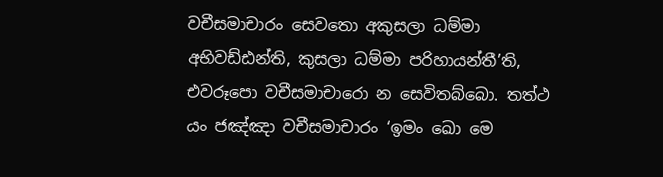වචීසමාචාරං සෙවතො අකුසලා ධම්‌මා අභිවඩ්‌ඪන්‌ති, කුසලා ධම්‌මා පරිහායන්‌තී’ති, එවරූපො වචීසමාචාරො න සෙවිතබ්‌බො. තත්‌ථ යං ජඤ්‌ඤා වචීසමාචාරං ‘ඉමං ඛො මෙ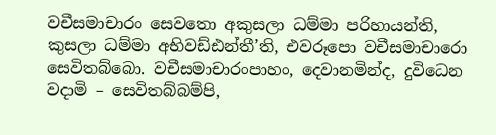වචීසමාචාරං සෙවතො අකුසලා ධම්‌මා පරිහායන්‌ති, කුසලා ධම්‌මා අභිවඩ්‌ඪන්‌තී’ති, එවරූපො වචීසමාචාරො සෙවිතබ්‌බො. වචීසමාචාරංපාහං, දෙවානමින්‌ද, දුවිධෙන වදාමි – සෙවිතබ්‌බම්‌පි,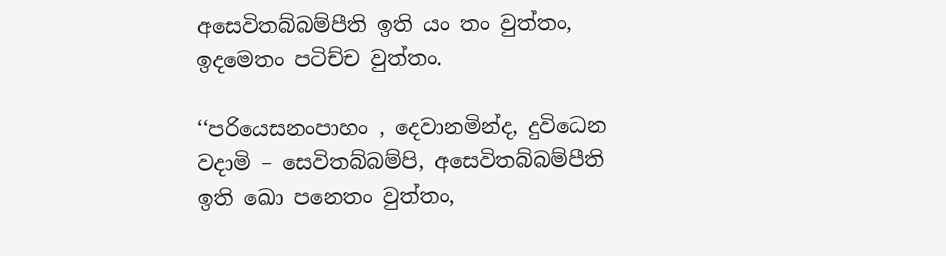අසෙවිතබ්‌බම්‌පීති ඉති යං තං වුත්‌තං, ඉදමෙතං පටිච්‌ච වුත්‌තං.

‘‘පරියෙසනංපාහං , දෙවානමින්‌ද, දුවිධෙන වදාමි – සෙවිතබ්‌බම්‌පි, අසෙවිතබ්‌බම්‌පීති ඉති ඛො පනෙතං වුත්‌තං,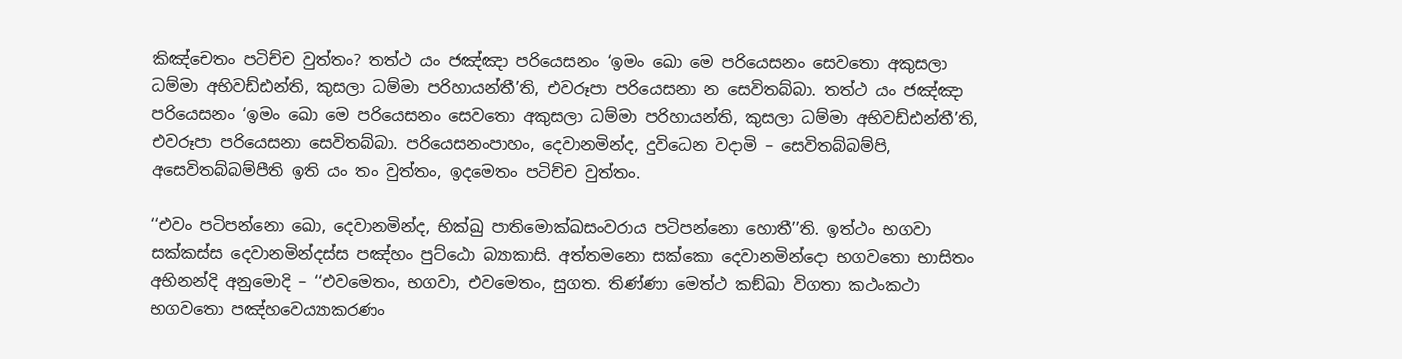කිඤ්‌චෙතං පටිච්‌ච වුත්‌තං? තත්‌ථ යං ජඤ්‌ඤා පරියෙසනං ‘ඉමං ඛො මෙ පරියෙසනං සෙවතො අකුසලා ධම්‌මා අභිවඩ්‌ඪන්‌ති, කුසලා ධම්‌මා පරිහායන්‌තී’ති, එවරූපා පරියෙසනා න සෙවිතබ්‌බා. තත්‌ථ යං ජඤ්‌ඤා පරියෙසනං ‘ඉමං ඛො මෙ පරියෙසනං සෙවතො අකුසලා ධම්‌මා පරිහායන්‌ති, කුසලා ධම්‌මා අභිවඩ්‌ඪන්‌තී’ති, එවරූපා පරියෙසනා සෙවිතබ්‌බා. පරියෙසනංපාහං, දෙවානමින්‌ද, දුවිධෙන වදාමි – සෙවිතබ්‌බම්‌පි, අසෙවිතබ්‌බම්‌පීති ඉති යං තං වුත්‌තං, ඉදමෙතං පටිච්‌ච වුත්‌තං.

‘‘එවං පටිපන්‌නො ඛො, දෙවානමින්‌ද, භික්‌ඛු පාතිමොක්‌ඛසංවරාය පටිපන්‌නො හොතී’’ති. ඉත්‌ථං භගවා සක්‌කස්‌ස දෙවානමින්‌දස්‌ස පඤ්‌හං පුට්‌ඨො බ්‍යාකාසි. අත්‌තමනො සක්‌කො දෙවානමින්‌දො භගවතො භාසිතං අභිනන්‌දි අනුමොදි – ‘‘එවමෙතං, භගවා, එවමෙතං, සුගත. තිණ්‌ණා මෙත්‌ථ කඞ්‌ඛා විගතා කථංකථා භගවතො පඤ්‌හවෙය්‍යාකරණං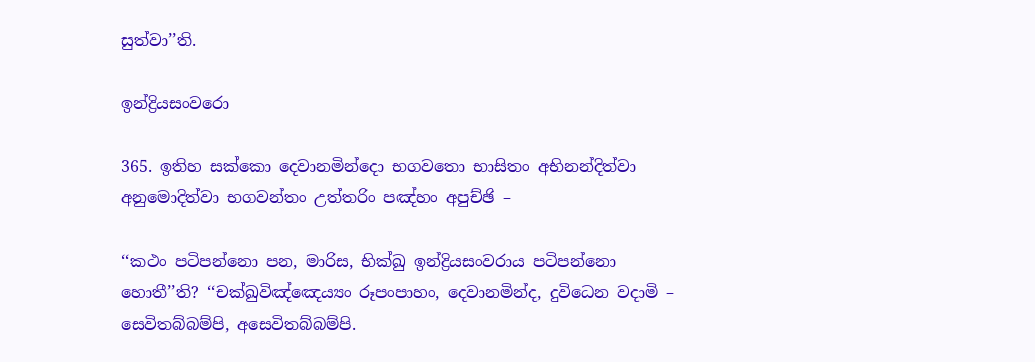සුත්‌වා’’ති.

ඉන්‌ද්‍රියසංවරො

365. ඉතිහ සක්‌කො දෙවානමින්‌දො භගවතො භාසිතං අභිනන්‌දිත්‌වා අනුමොදිත්‌වා භගවන්‌තං උත්‌තරිං පඤ්‌හං අපුච්‌ඡි –

‘‘කථං පටිපන්‌නො පන, මාරිස, භික්‌ඛු ඉන්‌ද්‍රියසංවරාය පටිපන්‌නො හොතී’’ති? ‘‘චක්‌ඛුවිඤ්‌ඤෙය්‍යං රූපංපාහං, දෙවානමින්‌ද, දුවිධෙන වදාමි – සෙවිතබ්‌බම්‌පි, අසෙවිතබ්‌බම්‌පි.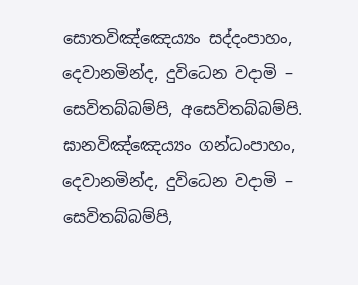සොතවිඤ්‌ඤෙය්‍යං සද්‌දංපාහං, දෙවානමින්‌ද, දුවිධෙන වදාමි – සෙවිතබ්‌බම්‌පි, අසෙවිතබ්‌බම්‌පි. ඝානවිඤ්‌ඤෙය්‍යං ගන්‌ධංපාහං, දෙවානමින්‌ද, දුවිධෙන වදාමි – සෙවිතබ්‌බම්‌පි,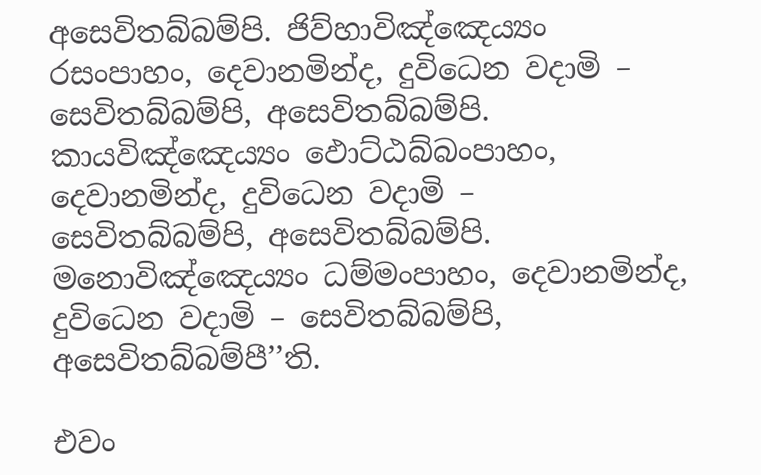අසෙවිතබ්‌බම්‌පි. ජිව්‌හාවිඤ්‌ඤෙය්‍යං රසංපාහං, දෙවානමින්‌ද, දුවිධෙන වදාමි – සෙවිතබ්‌බම්‌පි, අසෙවිතබ්‌බම්‌පි. කායවිඤ්‌ඤෙය්‍යං ඵොට්‌ඨබ්‌බංපාහං, දෙවානමින්‌ද, දුවිධෙන වදාමි – සෙවිතබ්‌බම්‌පි, අසෙවිතබ්‌බම්‌පි. මනොවිඤ්‌ඤෙය්‍යං ධම්‌මංපාහං, දෙවානමින්‌ද, දුවිධෙන වදාමි – සෙවිතබ්‌බම්‌පි, අසෙවිතබ්‌බම්‌පී’’ති.

එවං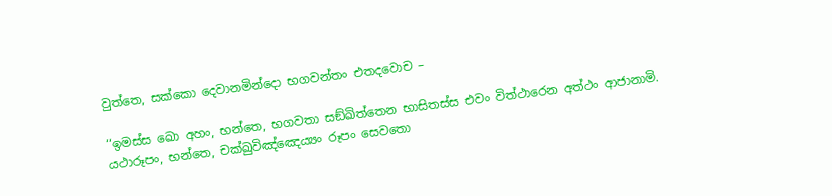වුත්‌තෙ, සක්‌කො දෙවානමින්‌දො භගවන්‌තං එතදවොච –

‘‘ඉමස්‌ස ඛො අහං, භන්‌තෙ, භගවතා සඞ්‌ඛිත්‌තෙන භාසිතස්‌ස එවං විත්‌ථාරෙන අත්‌ථං ආජානාමි. යථාරූපං, භන්‌තෙ, චක්‌ඛුවිඤ්‌ඤෙය්‍යං රූපං සෙවතො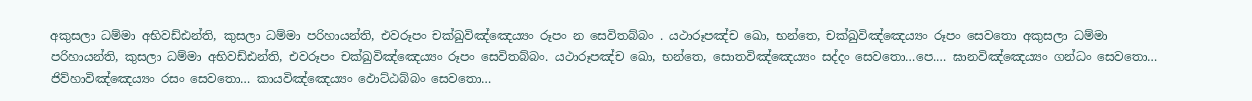අකුසලා ධම්‌මා අභිවඩ්‌ඪන්‌ති, කුසලා ධම්‌මා පරිහායන්‌ති, එවරූපං චක්‌ඛුවිඤ්‌ඤෙය්‍යං රූපං න සෙවිතබ්‌බං . යථාරූපඤ්‌ච ඛො, භන්‌තෙ, චක්‌ඛුවිඤ්‌ඤෙය්‍යං රූපං සෙවතො අකුසලා ධම්‌මා පරිහායන්‌ති, කුසලා ධම්‌මා අභිවඩ්‌ඪන්‌ති, එවරූපං චක්‌ඛුවිඤ්‌ඤෙය්‍යං රූපං සෙවිතබ්‌බං. යථාරූපඤ්‌ච ඛො, භන්‌තෙ, සොතවිඤ්‌ඤෙය්‍යං සද්‌දං සෙවතො…පෙ.… ඝානවිඤ්‌ඤෙය්‍යං ගන්‌ධං සෙවතො… ජිව්‌හාවිඤ්‌ඤෙය්‍යං රසං සෙවතො… කායවිඤ්‌ඤෙය්‍යං ඵොට්‌ඨබ්‌බං සෙවතො…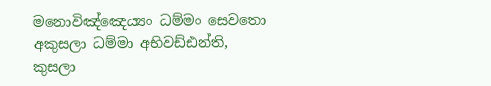මනොවිඤ්‌ඤෙය්‍යං ධම්‌මං සෙවතො අකුසලා ධම්‌මා අභිවඩ්‌ඪන්‌ති, කුසලා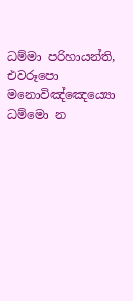ධම්‌මා පරිහායන්‌ති, එවරූපො මනොවිඤ්‌ඤෙය්‍යො ධම්‌මො න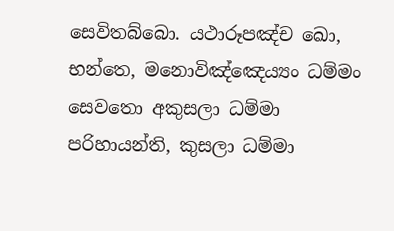සෙවිතබ්‌බො. යථාරූපඤ්‌ච ඛො, භන්‌තෙ, මනොවිඤ්‌ඤෙය්‍යං ධම්‌මං සෙවතො අකුසලා ධම්‌මා පරිහායන්‌ති, කුසලා ධම්‌මා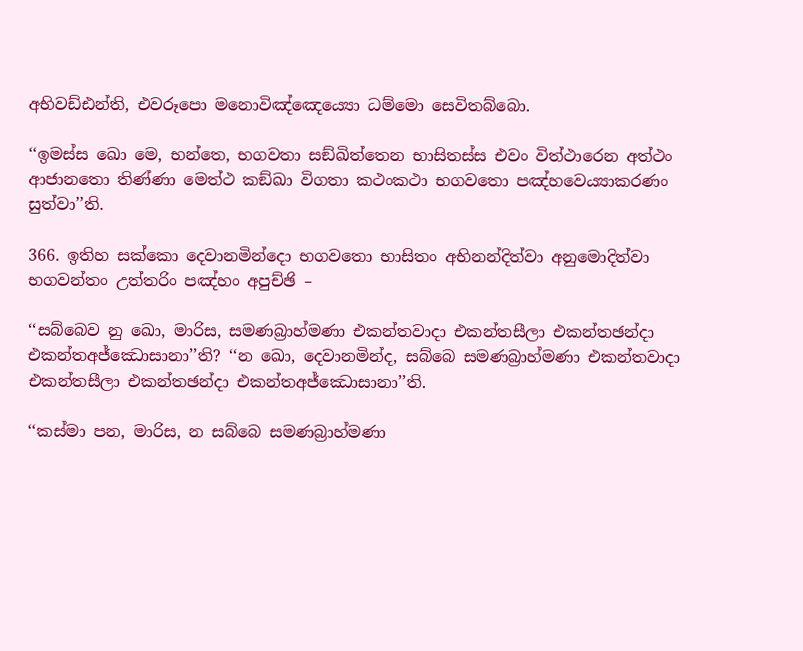අභිවඩ්‌ඪන්‌ති, එවරූපො මනොවිඤ්‌ඤෙය්‍යො ධම්‌මො සෙවිතබ්‌බො.

‘‘ඉමස්‌ස ඛො මෙ, භන්‌තෙ, භගවතා සඞ්‌ඛිත්‌තෙන භාසිතස්‌ස එවං විත්‌ථාරෙන අත්‌ථං ආජානතො තිණ්‌ණා මෙත්‌ථ කඞ්‌ඛා විගතා කථංකථා භගවතො පඤ්‌හවෙය්‍යාකරණං සුත්‌වා’’ති.

366. ඉතිහ සක්‌කො දෙවානමින්‌දො භගවතො භාසිතං අභිනන්‌දිත්‌වා අනුමොදිත්‌වා භගවන්‌තං උත්‌තරිං පඤ්‌හං අපුච්‌ඡි –

‘‘සබ්‌බෙව නු ඛො, මාරිස, සමණබ්‍රාහ්‌මණා එකන්‌තවාදා එකන්‌තසීලා එකන්‌තඡන්‌දා එකන්‌තඅජ්‌ඣොසානා’’ති? ‘‘න ඛො, දෙවානමින්‌ද, සබ්‌බෙ සමණබ්‍රාහ්‌මණා එකන්‌තවාදා එකන්‌තසීලා එකන්‌තඡන්‌දා එකන්‌තඅජ්‌ඣොසානා’’ති.

‘‘කස්‌මා පන, මාරිස, න සබ්‌බෙ සමණබ්‍රාහ්‌මණා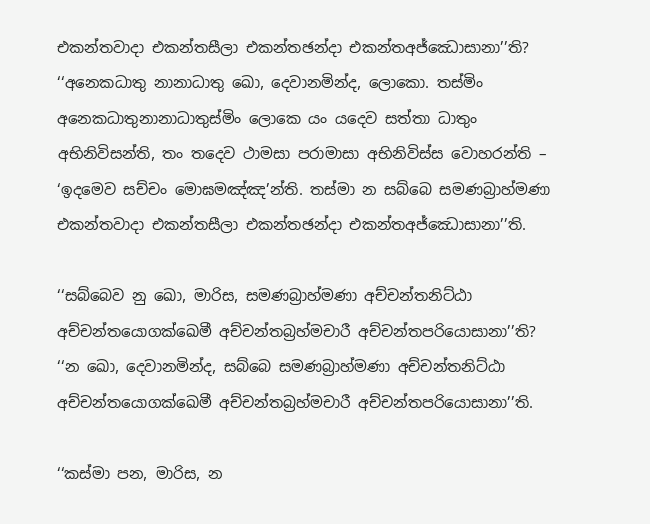එකන්‌තවාදා එකන්‌තසීලා එකන්‌තඡන්‌දා එකන්‌තඅජ්‌ඣොසානා’’ති? ‘‘අනෙකධාතු නානාධාතු ඛො, දෙවානමින්‌ද, ලොකො. තස්‌මිං අනෙකධාතුනානාධාතුස්‌මිං ලොකෙ යං යදෙව සත්‌තා ධාතුං අභිනිවිසන්‌ති, තං තදෙව ථාමසා පරාමාසා අභිනිවිස්‌ස වොහරන්‌ති – ‘ඉදමෙව සච්‌චං මොඝමඤ්‌ඤ’න්‌ති. තස්‌මා න සබ්‌බෙ සමණබ්‍රාහ්‌මණා එකන්‌තවාදා එකන්‌තසීලා එකන්‌තඡන්‌දා එකන්‌තඅජ්‌ඣොසානා’’ති.

‘‘සබ්‌බෙව නු ඛො, මාරිස, සමණබ්‍රාහ්‌මණා අච්‌චන්‌තනිට්‌ඨා අච්‌චන්‌තයොගක්‌ඛෙමී අච්‌චන්‌තබ්‍රහ්‌මචාරී අච්‌චන්‌තපරියොසානා’’ති? ‘‘න ඛො, දෙවානමින්‌ද, සබ්‌බෙ සමණබ්‍රාහ්‌මණා අච්‌චන්‌තනිට්‌ඨා අච්‌චන්‌තයොගක්‌ඛෙමී අච්‌චන්‌තබ්‍රහ්‌මචාරී අච්‌චන්‌තපරියොසානා’’ති.

‘‘කස්‌මා පන, මාරිස, න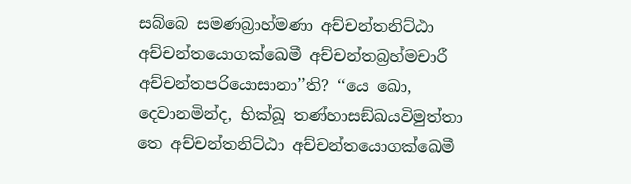සබ්‌බෙ සමණබ්‍රාහ්‌මණා අච්‌චන්‌තනිට්‌ඨා අච්‌චන්‌තයොගක්‌ඛෙමී අච්‌චන්‌තබ්‍රහ්‌මචාරී අච්‌චන්‌තපරියොසානා’’ති? ‘‘යෙ ඛො, දෙවානමින්‌ද, භික්‌ඛූ තණ්‌හාසඞ්‌ඛයවිමුත්‌තා තෙ අච්‌චන්‌තනිට්‌ඨා අච්‌චන්‌තයොගක්‌ඛෙමී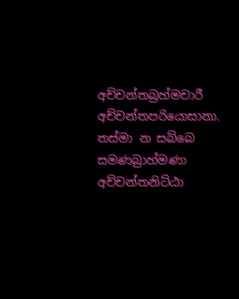අච්‌චන්‌තබ්‍රහ්‌මචාරී අච්‌චන්‌තපරියොසානා. තස්‌මා න සබ්‌බෙ සමණබ්‍රාහ්‌මණා අච්‌චන්‌තනිට්‌ඨා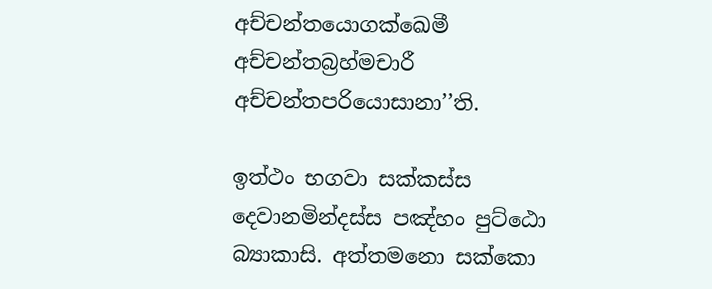අච්‌චන්‌තයොගක්‌ඛෙමී අච්‌චන්‌තබ්‍රහ්‌මචාරී අච්‌චන්‌තපරියොසානා’’ති.

ඉත්‌ථං භගවා සක්‌කස්‌ස දෙවානමින්‌දස්‌ස පඤ්‌හං පුට්‌ඨො බ්‍යාකාසි. අත්‌තමනො සක්‌කො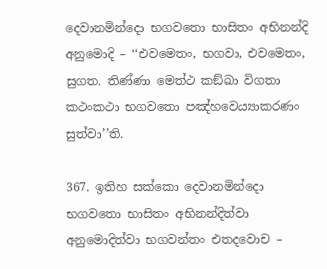දෙවානමින්‌දො භගවතො භාසිතං අභිනන්‌දි අනුමොදි – ‘‘එවමෙතං, භගවා, එවමෙතං, සුගත. තිණ්‌ණා මෙත්‌ථ කඞ්‌ඛා විගතා කථංකථා භගවතො පඤ්‌හවෙය්‍යාකරණං සුත්‌වා’’ති.

367. ඉතිහ සක්‌කො දෙවානමින්‌දො භගවතො භාසිතං අභිනන්‌දිත්‌වා අනුමොදිත්‌වා භගවන්‌තං එතදවොච –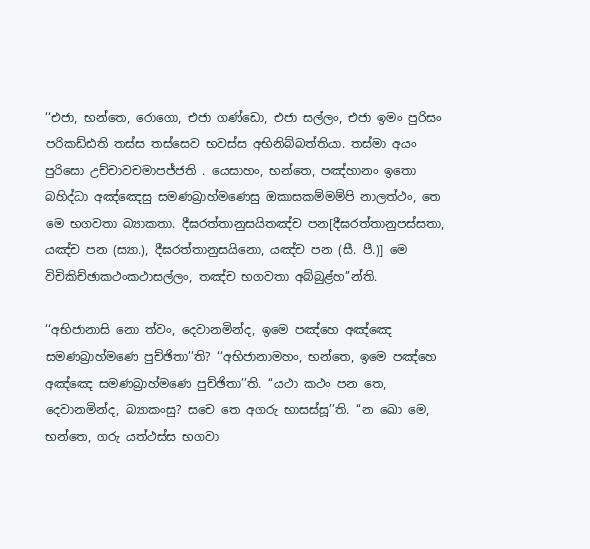‘‘එජා, භන්‌තෙ, රොගො, එජා ගණ්‌ඩො, එජා සල්‌ලං, එජා ඉමං පුරිසං පරිකඩ්‌ඪති තස්‌ස තස්‌සෙව භවස්‌ස අභිනිබ්‌බත්‌තියා. තස්‌මා අයං පුරිසො උච්‌චාවචමාපජ්‌ජති . යෙසාහං, භන්‌තෙ, පඤ්‌හානං ඉතො බහිද්‌ධා අඤ්‌ඤෙසු සමණබ්‍රාහ්‌මණෙසු ඔකාසකම්‌මම්‌පි නාලත්‌ථං, තෙ මෙ භගවතා බ්‍යාකතා. දීඝරත්‌තානුසයිතඤ්‌ච පන[දීඝරත්‌තානුපස්‌සතා, යඤ්‌ච පන (ස්‍යා.), දීඝරත්‌තානුසයිනො, යඤ්‌ච පන (සී. පී.)] මෙ විචිකිච්‌ඡාකථංකථාසල්‌ලං, තඤ්‌ච භගවතා අබ්‌බුළ්‌හ’’න්‌ති.

‘‘අභිජානාසි නො ත්‌වං, දෙවානමින්‌ද, ඉමෙ පඤ්‌හෙ අඤ්‌ඤෙ සමණබ්‍රාහ්‌මණෙ පුච්‌ඡිතා’’ති? ‘‘අභිජානාමහං, භන්‌තෙ, ඉමෙ පඤ්‌හෙ අඤ්‌ඤෙ සමණබ්‍රාහ්‌මණෙ පුච්‌ඡිතා’’ති. ‘‘යථා කථං පන තෙ, දෙවානමින්‌ද, බ්‍යාකංසු? සචෙ තෙ අගරු භාසස්‌සූ’’ති. ‘‘න ඛො මෙ, භන්‌තෙ, ගරු යත්‌ථස්‌ස භගවා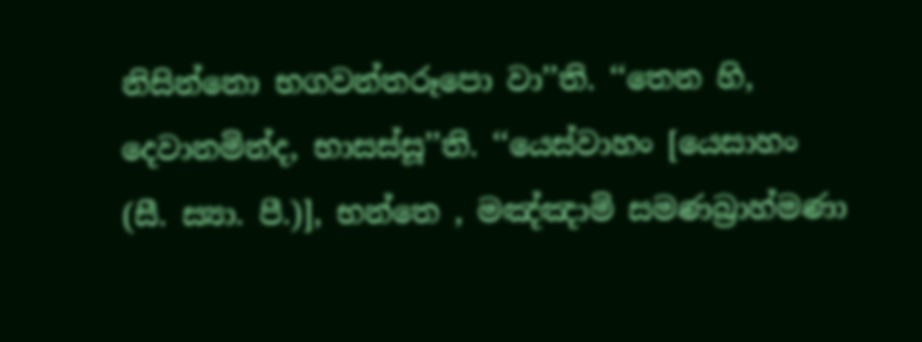නිසින්‌නො භගවන්‌තරූපො වා’’ති. ‘‘තෙන හි, දෙවානමින්‌ද, භාසස්‌සූ’’ති. ‘‘යෙස්‌වාහං [යෙසාහං (සී. ස්‍යා. පී.)], භන්‌තෙ , මඤ්‌ඤාමි සමණබ්‍රාහ්‌මණා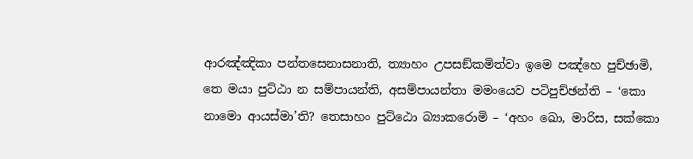ආරඤ්‌ඤිකා පන්‌තසෙනාසනාති, ත්‍යාහං උපසඞ්‌කමිත්‌වා ඉමෙ පඤ්‌හෙ පුච්‌ඡාමි, තෙ මයා පුට්‌ඨා න සම්‌පායන්‌ති, අසම්‌පායන්‌තා මමංයෙව පටිපුච්‌ඡන්‌ති – ‘කො නාමො ආයස්‌මා’ති? තෙසාහං පුට්‌ඨො බ්‍යාකරොමි – ‘අහං ඛො, මාරිස, සක්‌කො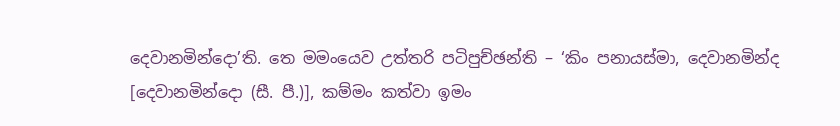දෙවානමින්‌දො’ති. තෙ මමංයෙව උත්‌තරි පටිපුච්‌ඡන්‌ති – ‘කිං පනායස්‌මා, දෙවානමින්‌ද [දෙවානමින්‌දො (සී. පී.)], කම්‌මං කත්‌වා ඉමං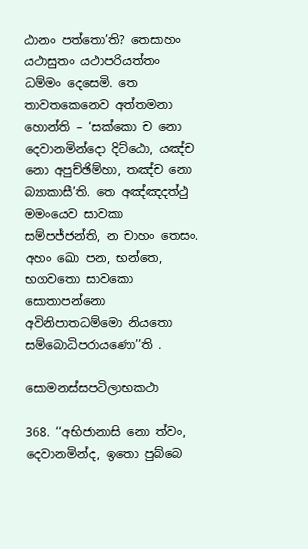ඨානං පත්‌තො’ති? තෙසාහං යථාසුතං යථාපරියත්‌තං ධම්‌මං දෙසෙමි. තෙ තාවතකෙනෙව අත්‌තමනා හොන්‌ති – ‘සක්‌කො ච නො දෙවානමින්‌දො දිට්‌ඨො, යඤ්‌ච නො අපුච්‌ඡිම්‌හා, තඤ්‌ච නො බ්‍යාකාසී’ති. තෙ අඤ්‌ඤදත්‌ථු මමංයෙව සාවකා සම්‌පජ්‌ජන්‌ති, න චාහං තෙසං. අහං ඛො පන, භන්‌තෙ, භගවතො සාවකො සොතාපන්‌නො අවිනිපාතධම්‌මො නියතො සම්‌බොධිපරායණො’’ති .

සොමනස්‌සපටිලාභකථා

368. ‘‘අභිජානාසි නො ත්‌වං, දෙවානමින්‌ද, ඉතො පුබ්‌බෙ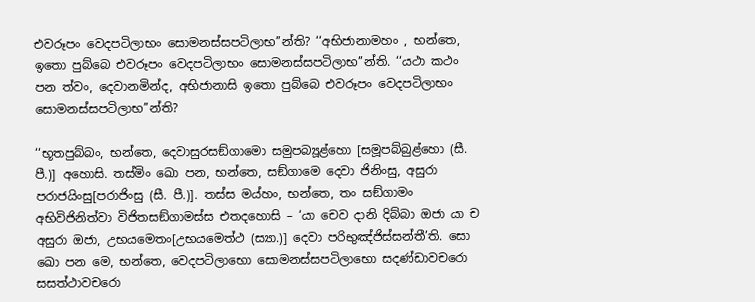එවරූපං වෙදපටිලාභං සොමනස්‌සපටිලාභ’’න්‌ති? ‘‘අභිජානාමහං , භන්‌තෙ, ඉතො පුබ්‌බෙ එවරූපං වෙදපටිලාභං සොමනස්‌සපටිලාභ’’න්‌ති. ‘‘යථා කථං පන ත්‌වං, දෙවානමින්‌ද, අභිජානාසි ඉතො පුබ්‌බෙ එවරූපං වෙදපටිලාභං සොමනස්‌සපටිලාභ’’න්‌ති?

‘‘භූතපුබ්‌බං, භන්‌තෙ, දෙවාසුරසඞ්‌ගාමො සමුපබ්‍යූළ්‌හො [සමූපබ්‌බුළ්‌හො (සී. පී.)] අහොසි. තස්‌මිං ඛො පන, භන්‌තෙ, සඞ්‌ගාමෙ දෙවා ජිනිංසු, අසුරා පරාජයිංසු[පරාජිංසු (සී. පී.)]. තස්‌ස මය්‌හං, භන්‌තෙ, තං සඞ්‌ගාමං අභිවිජිනිත්‌වා විජිතසඞ්‌ගාමස්‌ස එතදහොසි – ‘යා චෙව දානි දිබ්‌බා ඔජා යා ච අසුරා ඔජා, උභයමෙතං[උභයමෙත්‌ථ (ස්‍යා.)] දෙවා පරිභුඤ්‌ජිස්‌සන්‌තී’ති. සො ඛො පන මෙ, භන්‌තෙ, වෙදපටිලාභො සොමනස්‌සපටිලාභො සදණ්‌ඩාවචරො සසත්‌ථාවචරො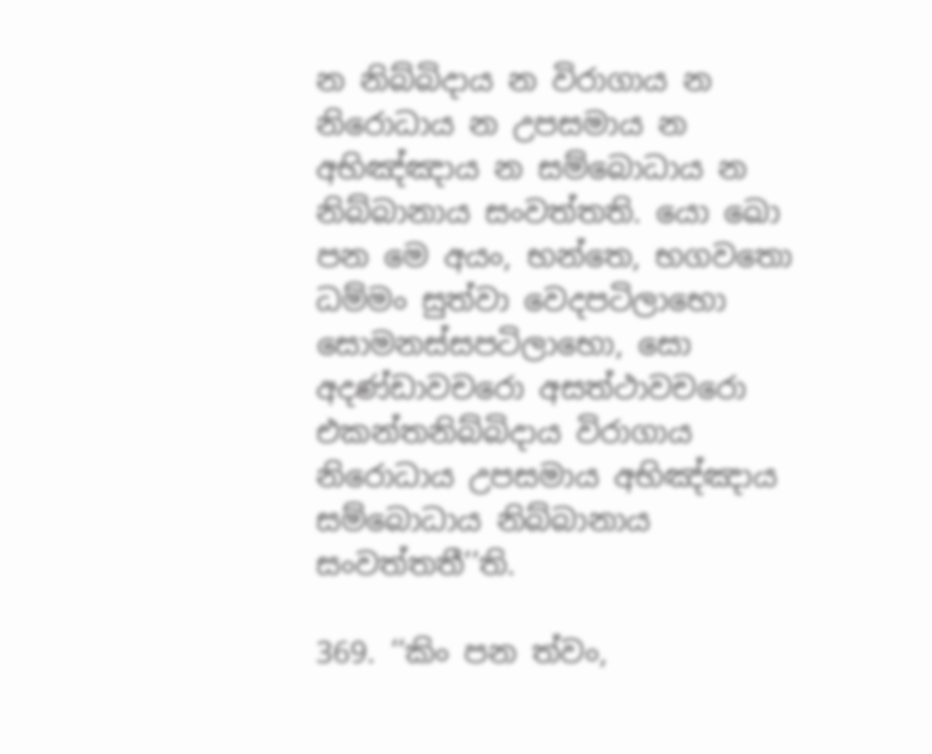න නිබ්‌බිදාය න විරාගාය න නිරොධාය න උපසමාය න අභිඤ්‌ඤාය න සම්‌බොධාය න නිබ්‌බානාය සංවත්‌තති. යො ඛො පන මෙ අයං, භන්‌තෙ, භගවතො ධම්‌මං සුත්‌වා වෙදපටිලාභො සොමනස්‌සපටිලාභො, සො අදණ්‌ඩාවචරො අසත්‌ථාවචරො එකන්‌තනිබ්‌බිදාය විරාගාය නිරොධාය උපසමාය අභිඤ්‌ඤාය සම්‌බොධාය නිබ්‌බානාය සංවත්‌තතී’’ති.

369. ‘‘කිං පන ත්‌වං,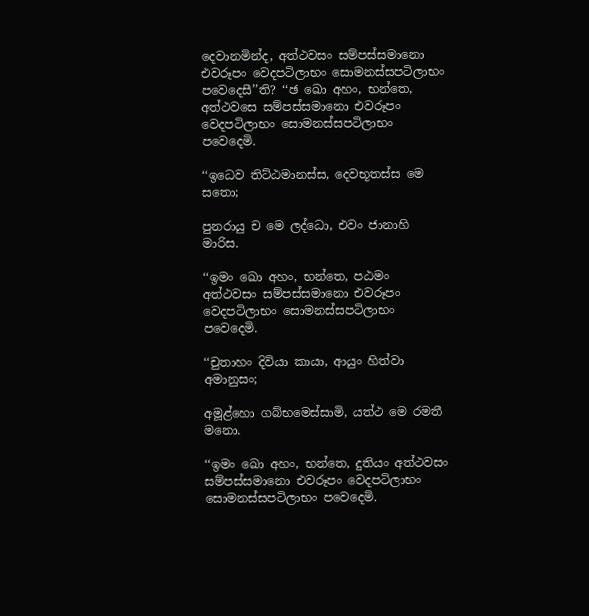දෙවානමින්‌ද, අත්‌ථවසං සම්‌පස්‌සමානො එවරූපං වෙදපටිලාභං සොමනස්‌සපටිලාභං පවෙදෙසී’’ති? ‘‘ඡ ඛො අහං, භන්‌තෙ, අත්‌ථවසෙ සම්‌පස්‌සමානො එවරූපං වෙදපටිලාභං සොමනස්‌සපටිලාභං පවෙදෙමි.

‘‘ඉධෙව තිට්‌ඨමානස්‌ස, දෙවභූතස්‌ස මෙ සතො;

පුනරායු ච මෙ ලද්‌ධො, එවං ජානාහි මාරිස.

‘‘ඉමං ඛො අහං, භන්‌තෙ, පඨමං අත්‌ථවසං සම්‌පස්‌සමානො එවරූපං වෙදපටිලාභං සොමනස්‌සපටිලාභං පවෙදෙමි.

‘‘චුතාහං දිවියා කායා, ආයුං හිත්‌වා අමානුසං;

අමූළ්‌හො ගබ්‌භමෙස්‌සාමි, යත්‌ථ මෙ රමතී මනො.

‘‘ඉමං ඛො අහං, භන්‌තෙ, දුතියං අත්‌ථවසං සම්‌පස්‌සමානො එවරූපං වෙදපටිලාභං සොමනස්‌සපටිලාභං පවෙදෙමි.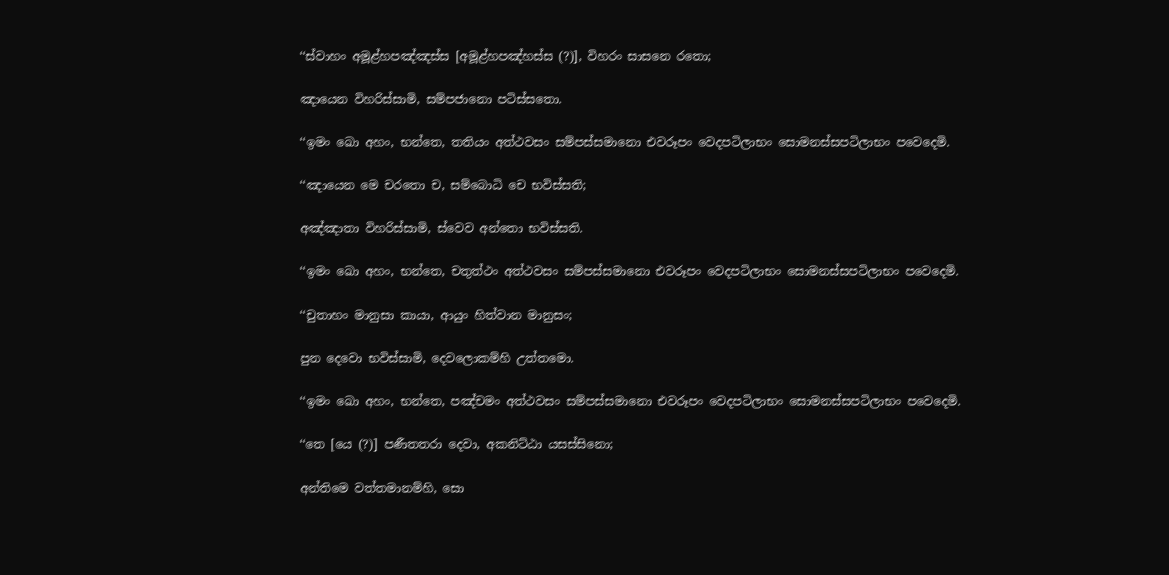‘‘ස්‌වාහං අමූළ්‌හපඤ්‌ඤස්‌ස [අමූළ්‌හපඤ්‌හස්‌ස (?)], විහරං සාසනෙ රතො;

ඤායෙන විහරිස්‌සාමි, සම්‌පජානො පටිස්‌සතො.

‘‘ඉමං ඛො අහං, භන්‌තෙ, තතියං අත්‌ථවසං සම්‌පස්‌සමානො එවරූපං වෙදපටිලාභං සොමනස්‌සපටිලාභං පවෙදෙමි.

‘‘ඤායෙන මෙ චරතො ච, සම්‌බොධි චෙ භවිස්‌සති;

අඤ්‌ඤාතා විහරිස්‌සාමි, ස්‌වෙව අන්‌තො භවිස්‌සති.

‘‘ඉමං ඛො අහං, භන්‌තෙ, චතුත්‌ථං අත්‌ථවසං සම්‌පස්‌සමානො එවරූපං වෙදපටිලාභං සොමනස්‌සපටිලාභං පවෙදෙමි.

‘‘චුතාහං මානුසා කායා, ආයුං හිත්‌වාන මානුසං;

පුන දෙවො භවිස්‌සාමි, දෙවලොකම්‌හි උත්‌තමො.

‘‘ඉමං ඛො අහං, භන්‌තෙ, පඤ්‌චමං අත්‌ථවසං සම්‌පස්‌සමානො එවරූපං වෙදපටිලාභං සොමනස්‌සපටිලාභං පවෙදෙමි.

‘‘තෙ [යෙ (?)] පණීතතරා දෙවා, අකනිට්‌ඨා යසස්‌සිනො;

අන්‌තිමෙ වත්‌තමානම්‌හි, සො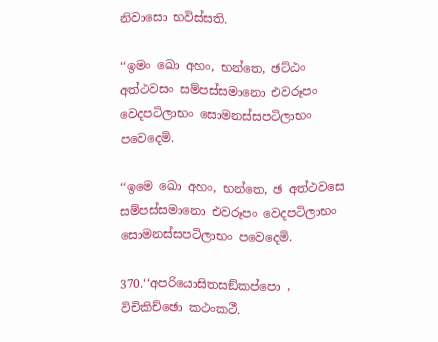නිවාසො භවිස්‌සති.

‘‘ඉමං ඛො අහං, භන්‌තෙ, ඡට්‌ඨං අත්‌ථවසං සම්‌පස්‌සමානො එවරූපං වෙදපටිලාභං සොමනස්‌සපටිලාභං පවෙදෙමි.

‘‘ඉමෙ ඛො අහං, භන්‌තෙ, ඡ අත්‌ථවසෙ සම්‌පස්‌සමානො එවරූපං වෙදපටිලාභං සොමනස්‌සපටිලාභං පවෙදෙමි.

370.‘‘අපරියොසිතසඞ්‌කප්‌පො , විචිකිච්‌ඡො කථංකථී.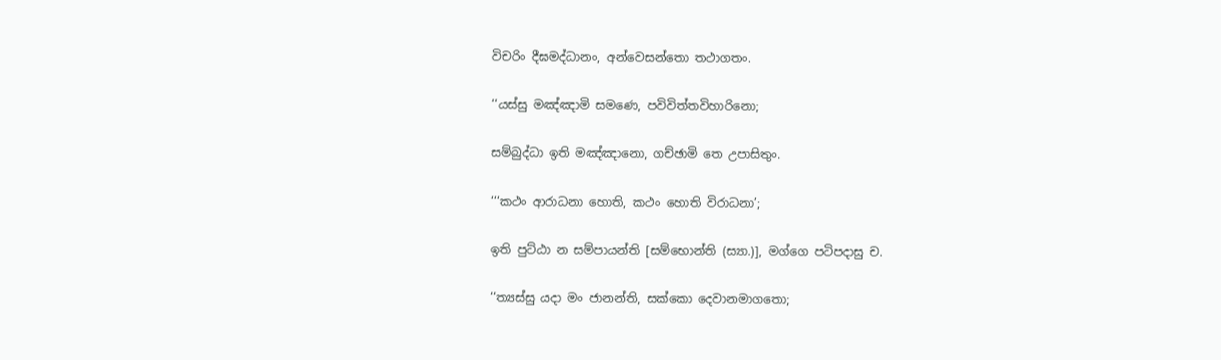විචරිං දීඝමද්‌ධානං, අන්‌වෙසන්‌තො තථාගතං.

‘‘යස්‌සු මඤ්‌ඤාමි සමණෙ, පවිවිත්‌තවිහාරිනො;

සම්‌බුද්‌ධා ඉති මඤ්‌ඤානො, ගච්‌ඡාමි තෙ උපාසිතුං.

‘‘‘කථං ආරාධනා හොති, කථං හොති විරාධනා’;

ඉති පුට්‌ඨා න සම්‌පායන්‌ති [සම්‌භොන්‌ති (ස්‍යා.)], මග්‌ගෙ පටිපදාසු ච.

‘‘ත්‍යස්‌සු යදා මං ජානන්‌ති, සක්‌කො දෙවානමාගතො;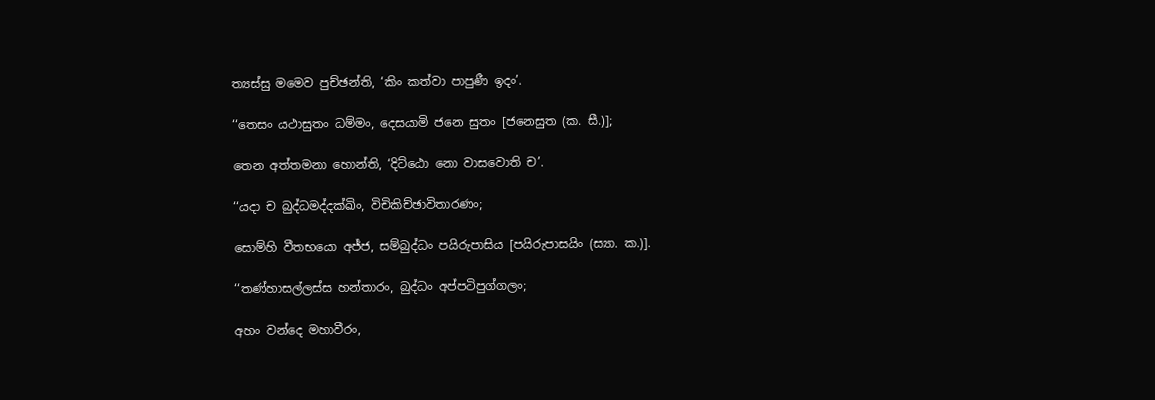ත්‍යස්‌සු මමෙව පුච්‌ඡන්‌ති, ‘කිං කත්‌වා පාපුණී ඉදං’.

‘‘තෙසං යථාසුතං ධම්‌මං, දෙසයාමි ජනෙ සුතං [ජනෙසුත (ක. සී.)];

තෙන අත්‌තමනා හොන්‌ති, ‘දිට්‌ඨො නො වාසවොති ච’.

‘‘යදා ච බුද්‌ධමද්‌දක්‌ඛිං, විචිකිච්‌ඡාවිතාරණං;

සොම්‌හි වීතභයො අජ්‌ජ, සම්‌බුද්‌ධං පයිරුපාසිය [පයිරුපාසයිං (ස්‍යා. ක.)].

‘‘තණ්‌හාසල්‌ලස්‌ස හන්‌තාරං, බුද්‌ධං අප්‌පටිපුග්‌ගලං;

අහං වන්‌දෙ මහාවීරං,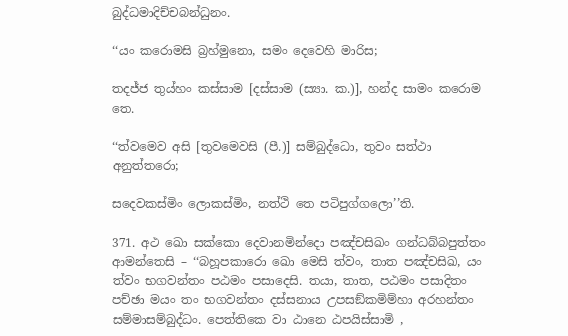බුද්‌ධමාදිච්‌චබන්‌ධුනං.

‘‘යං කරොමසි බ්‍රහ්‌මුනො, සමං දෙවෙහි මාරිස;

තදජ්‌ජ තුය්‌හං කස්‌සාම [දස්‌සාම (ස්‍යා. ක.)], හන්‌ද සාමං කරොම තෙ.

‘‘ත්‌වමෙව අසි [තුවමෙවසි (පී.)] සම්‌බුද්‌ධො, තුවං සත්‌ථා අනුත්‌තරො;

සදෙවකස්‌මිං ලොකස්‌මිං, නත්‌ථි තෙ පටිපුග්‌ගලො’’ති.

371. අථ ඛො සක්‌කො දෙවානමින්‌දො පඤ්‌චසිඛං ගන්‌ධබ්‌බපුත්‌තං ආමන්‌තෙසි – ‘‘බහූපකාරො ඛො මෙසි ත්‌වං, තාත පඤ්‌චසිඛ, යං ත්‌වං භගවන්‌තං පඨමං පසාදෙසි. තයා, තාත, පඨමං පසාදිතං පච්‌ඡා මයං තං භගවන්‌තං දස්‌සනාය උපසඞ්‌කමිම්‌හා අරහන්‌තං සම්‌මාසම්‌බුද්‌ධං. පෙත්‌තිකෙ වා ඨානෙ ඨපයිස්‌සාමි ,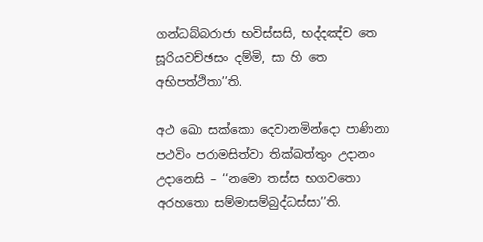ගන්‌ධබ්‌බරාජා භවිස්‌සසි, භද්‌දඤ්‌ච තෙ සූරියවච්‌ඡසං දම්‌මි, සා හි තෙ අභිපත්‌ථිතා’’ති.

අථ ඛො සක්‌කො දෙවානමින්‌දො පාණිනා පථවිං පරාමසිත්‌වා තික්‌ඛත්‌තුං උදානං උදානෙසි – ‘‘නමො තස්‌ස භගවතො අරහතො සම්‌මාසම්‌බුද්‌ධස්‌සා’’ති.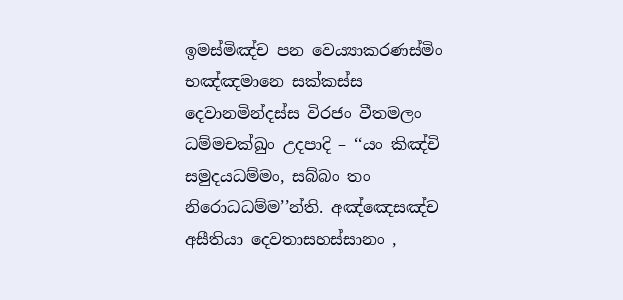ඉමස්‌මිඤ්‌ච පන වෙය්‍යාකරණස්‌මිං භඤ්‌ඤමානෙ සක්‌කස්‌ස දෙවානමින්‌දස්‌ස විරජං වීතමලං ධම්‌මචක්‌ඛුං උදපාදි – ‘‘යං කිඤ්‌චි සමුදයධම්‌මං, සබ්‌බං තං නිරොධධම්‌ම’’න්‌ති. අඤ්‌ඤෙසඤ්‌ච අසීතියා දෙවතාසහස්‌සානං ,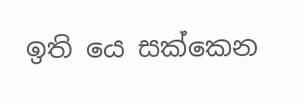ඉති යෙ සක්‌කෙන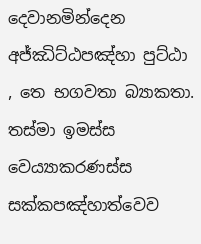දෙවානමින්‌දෙන අජ්‌ඣිට්‌ඨපඤ්‌හා පුට්‌ඨා , තෙ භගවතා බ්‍යාකතා. තස්‌මා ඉමස්‌ස වෙය්‍යාකරණස්‌ස සක්‌කපඤ්‌හාත්‌වෙව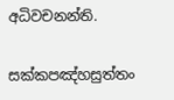අධිවචනන්‌ති.

සක්‌කපඤ්‌හසුත්‌තං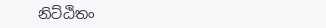නිට්‌ඨිතං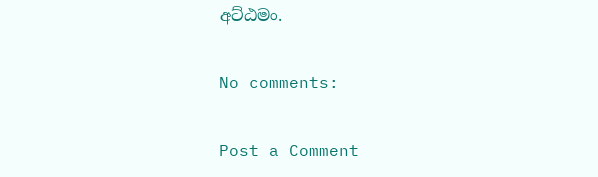අට්‌ඨමං.

No comments:

Post a Comment